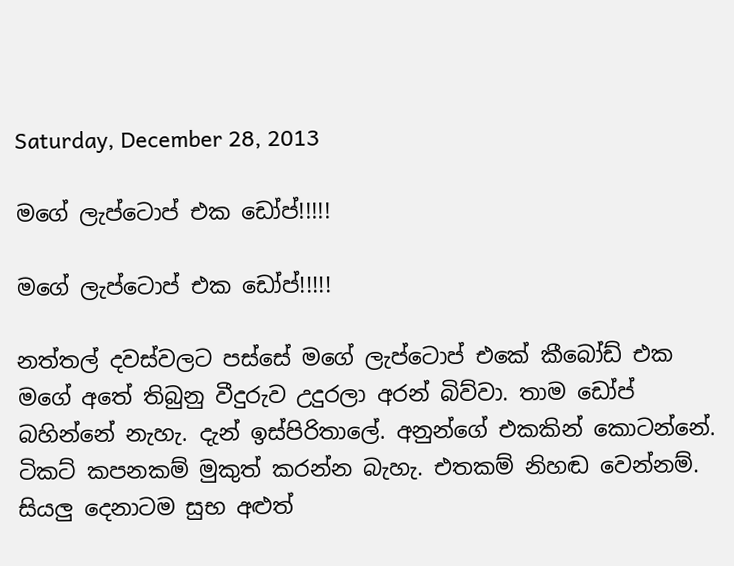Saturday, December 28, 2013

මගේ ලැප්ටොප් එක ඩෝප්!!!!!

මගේ ලැප්ටොප් එක ඩෝප්!!!!!

නත්තල් දවස්වලට පස්සේ මගේ ලැප්ටොප් එකේ කීබෝඩ් එක මගේ අතේ තිබුනු වීදුරුව උදුරලා අරන් බිව්වා. තාම ඩෝප් බහින්නේ නැහැ. දැන් ඉස්පිරිතාලේ. අනුන්ගේ එකකින් කොටන්නේ. ටිකට් කපනකම් මුකුත් කරන්න බැහැ. එතකම් නිහඬ වෙන්නම්.
සියලු දෙනාටම සුභ අළුත්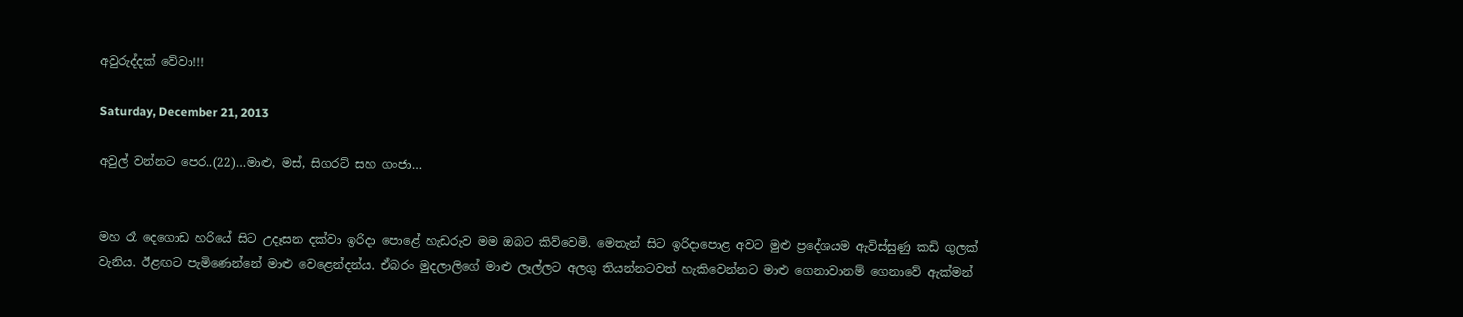අවුරුද්දක් වේවා!!!

Saturday, December 21, 2013

අවුල් වන්නට පෙර..(22)…මාළු, මස්, සිගරට් සහ ගංජා…


මහ රෑ දෙගොඩ හරියේ සිට උදෑසන දක්වා ඉරිදා පොළේ හැඩරුව මම ඔබට කිව්වෙමි. මෙතැන් සිට ඉරිදාපොළ අවට මුළු ප්‍රදේශයම ඇවිස්සුණු කඩි ගුලක් වැනිය. ඊළඟට පැමිණෙන්නේ මාළු වෙළෙන්දන්ය. ඒබරං මුදලාලිගේ මාළු ලෑල්ලට අලගු තියන්නටවත් හැකිවෙන්නට මාළු ගෙනාවානම් ගෙනාවේ ඇක්මන්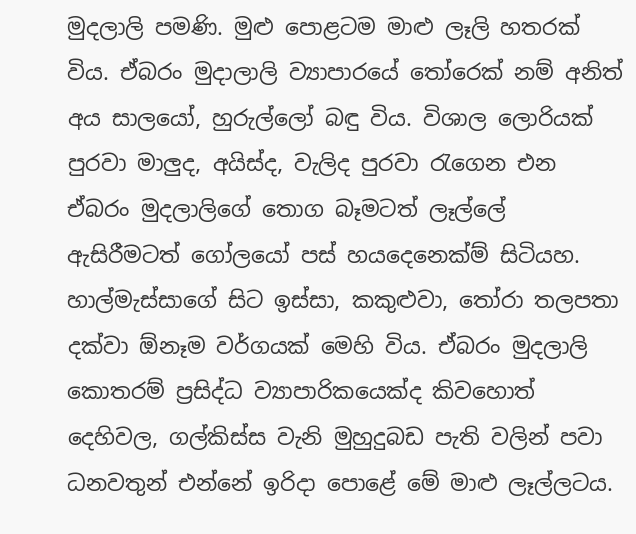මුදලාලි පමණි. මුළු පොළටම මාළු ලෑලි හතරක් විය. ඒබරං මුදාලාලි ව්‍යාපාරයේ තෝරෙක් නම් අනිත් අය සාලයෝ, හුරුල්ලෝ බඳු විය. විශාල ලොරියක් පුරවා මාලුද, අයිස්ද, වැලිද පුරවා රැගෙන එන ඒබරං මුදලාලිගේ තොග බෑමටත් ලෑල්ලේ ඇසිරීමටත් ගෝලයෝ පස් හයදෙනෙක්ම් සිටියහ. හාල්මැස්සාගේ සිට ඉස්සා, කකුළුවා, තෝරා තලපතා දක්වා ඕනෑම වර්ගයක් මෙහි විය. ඒබරං මුදලාලි කොතරම් ප්‍රසිද්ධ ව්‍යාපාරිකයෙක්ද කිවහොත් දෙහිවල, ගල්කිස්ස වැනි මුහුදුබඩ පැති වලින් පවා ධනවතුන් එන්නේ ඉරිදා පොළේ මේ මාළු ලෑල්ලටය.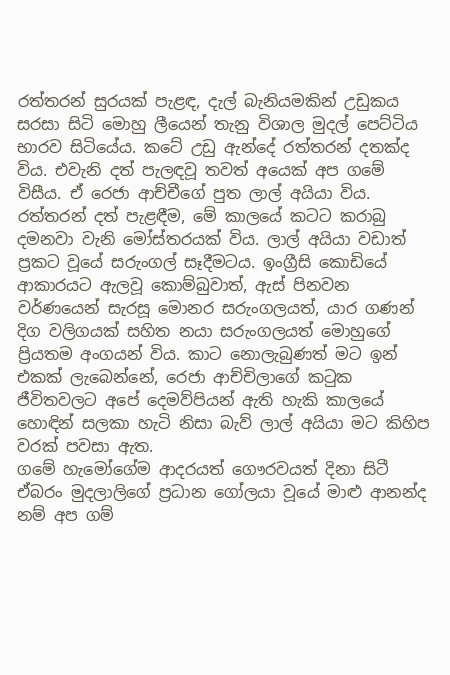රත්තරන් සුරයක් පැළඳ, දැල් බැනියමකින් උඩුකය සරසා සිටි මොහු ලීයෙන් තැනු විශාල මුදල් පෙට්ටිය භාරව සිටියේය. කටේ උඩු ඇන්දේ රත්තරන් දතක්ද විය. එවැනි දත් පැලඳවූ තවත් අයෙක් අප ගමේ විසීය. ඒ රෙජා ආච්චීගේ පුත ලාල් අයියා විය. රත්තරන් දත් පැළඳීම, මේ කාලයේ කටට කරාබු දමනවා වැනි මෝස්තරයක් විය. ලාල් අයියා වඩාත් ප්‍රකට වූයේ සරුංගල් සෑදීමටය. ඉංග්‍රීසි කොඩියේ ආකාරයට ඇලවූ කොම්බුවාත්, ඇස් පිනවන වර්ණයෙන් සැරසූ මොනර සරුංගලයත්, යාර ගණන් දිග වලිගයක් සහිත නයා සරුංගලයත් මොහුගේ ප්‍රියතම අංගයන් විය. කාට නොලැබුණත් මට ඉන් එකක් ලැබෙන්නේ, රෙජා ආච්චිලාගේ කටුක ජීවිතවලට අපේ දෙමව්පියන් ඇති හැකි කාලයේ හොඳින් සලකා හැටි නිසා බැව් ලාල් අයියා මට කිහිප වරක් පවසා ඇත.
ගමේ හැමෝගේම ආදරයත් ගෞරවයත් දිනා සිටී ඒබරං මුදලාලිගේ ප්‍රධාන ගෝලයා වූයේ මාළු ආනන්ද නම් අප ගම්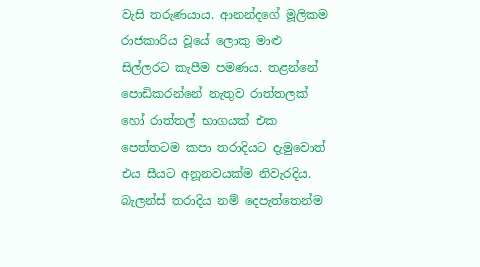වැසි තරුණයාය. ආනන්දගේ මූලිකම රාජකාරිය වූයේ ලොකු මාළු සිල්ලරට කැපීම පමණය. තළන්නේ පොඩිකරන්නේ නැතුව රාත්තලක් හෝ රාත්තල් භාගයක් එක පෙත්තටම කපා තරාදියට දැමුවොත් එය සීයට අනූනවයක්ම නිවැරදිය. බැලන්ස් තරාදිය නම් දෙපැත්තෙන්ම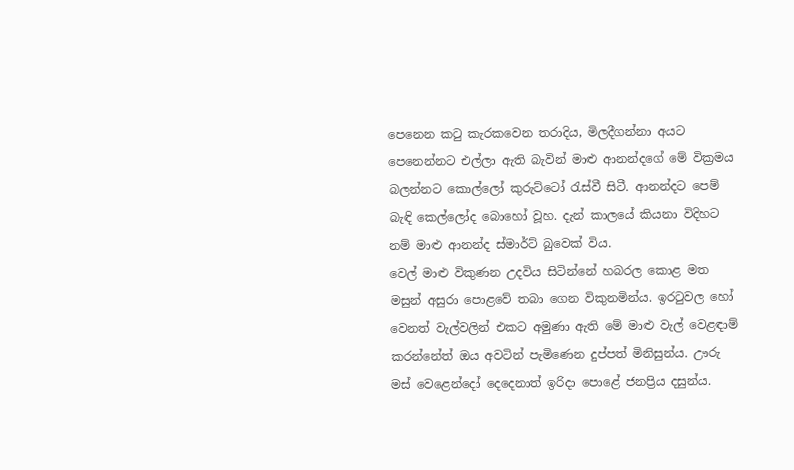පෙනෙන කටු කැරකවෙන තරාදිය, මිලදීගන්නා අයට පෙනෙන්නට එල්ලා ඇති බැවින් මාළු ආනන්දගේ මේ වික්‍රමය බලන්නට කොල්ලෝ කුරුට්ටෝ රැස්වී සිටී. ආනන්දට පෙම් බැඳි කෙල්ලෝද බොහෝ වූහ. දැන් කාලයේ කියනා විදිහට නම් මාළු ආනන්ද ස්මාර්ට් බුවෙක් විය.
වෙල් මාළු විකුණන උදවිය සිටින්නේ හබරල කොළ මත මසුන් අසුරා පොළවේ තබා ගෙන විකුනමින්ය. ඉරටුවල හෝ වෙනත් වැල්වලින් එකට අමුණා ඇති මේ මාළු වැල් වෙළඳාම් කරන්නේත් ඔය අවටින් පැමිණෙන දුප්පත් මිනිසුන්ය. ඌරු මස් වෙළෙන්දෝ දෙදෙනාත් ඉරිදා පොළේ ජනප්‍රිය දසුන්ය.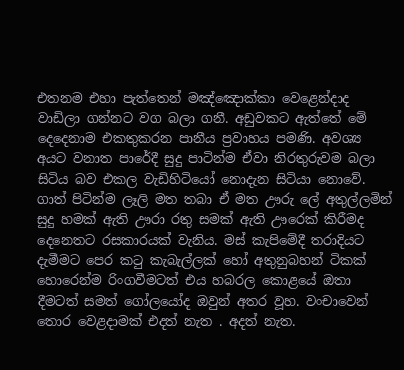එතනම එහා පැත්තෙන් මඤ්ඤොක්කා වෙළෙන්දාද වාඩිලා ගන්නට වග බලා ගනී. අඩුවකට ඇත්තේ මේ දෙදෙනාම එකතුකරන පානීය ප්‍රවාහය පමණි. අවශ්‍ය අයට වනාත පාරේදී සුදු පාටින්ම ඒවා නිරතුරුවම බලා සිටිය බව එකල වැඩිහිටියෝ නොදැන සිටියා නොවේ. ගාත් පිටින්ම ලෑලි මත තබා ඒ මත ඌරු ලේ අතුල්ලමින් සුදු හමක් ඇති ඌරා රතු සමක් ඇති ඌරෙක් කිරීමද දෙනෙතට රසකාරයක් වැනිය. මස් කැපිමේදී තරාදියට දැමීමට පෙර කටු කැබැල්ලක් හෝ අතුනුබහන් ටිකක් හොරෙන්ම රිංගවීමටත් එය හබරල කොළයේ ඔතා දීමටත් සමත් ගෝලයෝද ඔවුන් අතර වූහ. වංචාවෙන් තොර වෙළදාමක් එදත් නැත . අදත් නැත.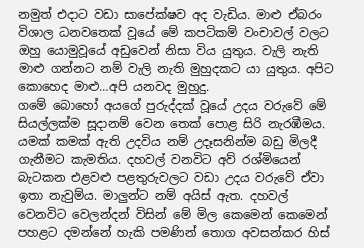නමුත් එදාට වඩා සාපේක්ෂව අද වැඩිය. මාළු ඒබරං විශාල ධනවතෙක් වූයේ මේ කපටිකම් වංචාවල් වලට ඔහු යොමුවූයේ අඩුවෙන් නිසා විය යුතුය. වැලි නැති මාළු ගන්නට නම් වැලි නැති මුහුදකට යා යුතුය. අපිට කොහෙද මාළු…අපි යනවද මුහුදු.
ගමේ බොහෝ අයගේ පුරුද්දක් වූයේ උදය වරුවේ මේ සියල්ලක්ම සූදානම් වෙන තෙක් පොළ සිරි නැරඹීමය. යමක් කමක් ඇති උදවිය නම් උදෑසනින්ම බඩු මිලදී ගැනීමට කැමතිය. දහවල් වනවිට අව් රශ්මියෙන් බැටකන එළවළු පළතුරුවලට වඩා උදය වරුවේ ඒවා ඉතා නැවුම්ය. මාලුන්ට නම් අයිස් ඇත. දහවල් වෙනවිට වෙලන්දන් විසින් මේ මිල කෙමෙන් කෙමෙන් පහළට දමන්නේ හැකි පමණින් තොග අවසන්කර හිස්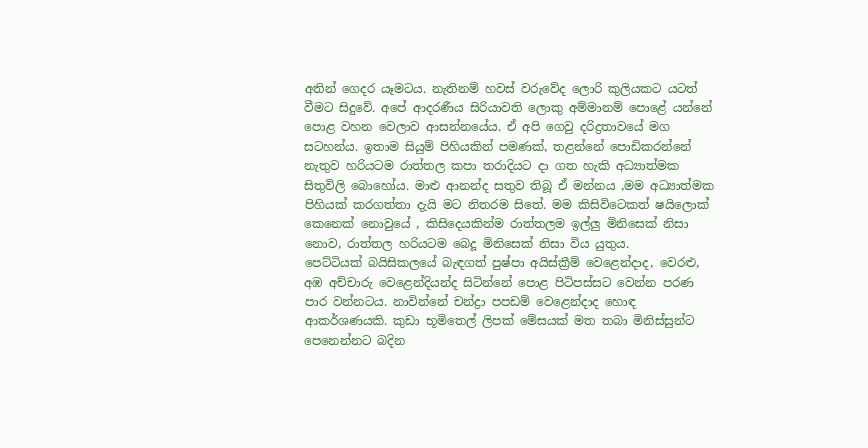අතින් ගෙදර යෑමටය. නැතිනම් හවස් වරුවේද ලොරි කුලියකට යටත් වීමට සිදුවේ. අපේ ආදරණීය සිරියාවති ලොකු අම්මානම් පොළේ යන්නේ පොළ වහන වෙලාව ආසන්නයේය. ඒ අපි ගෙවු දරිද්‍රතාවයේ මග සටහන්ය. ඉතාම සියුම් පිහියකින් පමණක්, තළන්නේ පොඩිකරන්නේ නැතුව හරියටම රාත්තල කපා තරාදියට දා ගත හැකි අධ්‍යාත්මක සිතුවිලි බොහෝය. මාළු ආනන්ද සතුව තිබූ ඒ මන්නය ,මම අධ්‍යාත්මක පිහියක් කරගත්තා දැයි මට නිතරම සිතේ. මම කිසිවිටෙකත් ෂයිලොක් කෙනෙක් නොවුයේ , කිසිදෙයකින්ම රාත්තලම ඉල්ලු මිනිසෙක් නිසා නොව, රාත්තල හරියටම බෙදූ මිනිසෙක් නිසා විය යුතුය.
පෙට්ටියක් බයිසිකලයේ බැඳගත් පුෂ්පා අයිස්ක්‍රීම් වෙළෙන්දාද, වෙරළු, අඹ අච්චාරු වෙළෙන්දියන්ද සිටින්නේ පොළ පිටිපස්සට වෙන්න පරණ පාර වන්නටය. නාවින්නේ චන්ද්‍රා පපඩම් වෙළෙන්දාද හොඳ ආකර්ශණයකි. කුඩා භූමිතෙල් ලිපක් මේසයක් මත තබා මිනිස්සුන්ට පෙනෙන්නට බදින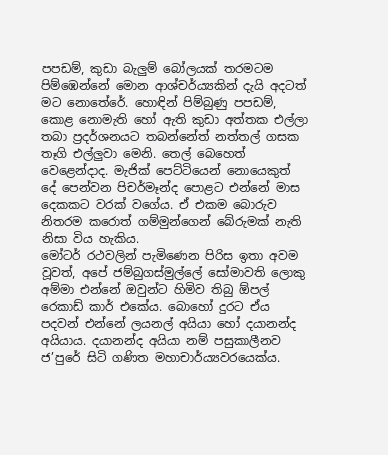පපඩම්, කුඩා බැලුම් බෝලයක් තරමටම පිම්ඹෙන්නේ මොන ආශ්චර්ය්‍යකින් දැයි අදටත් මට නොතේරේ. හොඳින් පිම්බුණු පපඩම්, කොළ නොමැති හෝ ඇති කුඩා අත්තක එල්ලා තබා ප්‍රදර්ශනයට තබන්නේත් නත්තල් ගසක තෑගි එල්ලුවා මෙනි. තෙල් බෙහෙත් වෙළෙන්දාද. මැජික් පෙට්ටියෙන් නොයෙකුත් දේ පෙන්වන පිචර්මෑන්ද පොළට එන්නේ මාස දෙකකට වරක් වගේය. ඒ එකම බොරුව නිතරම කරොත් ගම්මුන්ගෙන් බේරුමක් නැති නිසා විය හැකිය.
මෝටර් රථවලින් පැමිණෙන පිරිස ඉතා අවම වූවත්, අපේ ජම්බුගස්මුල්ලේ සෝමාවති ලොකු අම්මා එන්නේ ඔවුන්ට හිමිව තිබු ඕපල් රෙකාඩ් කාර් එකේය. බොහෝ දුරට ඒය පදවන් එන්නේ ලයනල් අයියා හෝ දයානන්ද අයියාය. දයානන්ද අයියා නම් පසුකාලීනව ජ’පුරේ සිටි ගණිත මහාචාර්ය්‍යවරයෙක්ය.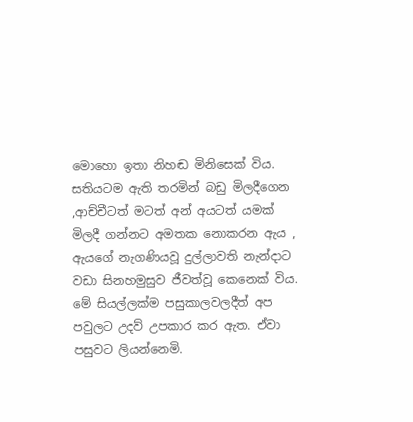මොහො ඉතා නිහඬ මිනිසෙක් විය. සතියටම ඇති තරමින් බඩු මිලදීගෙන ,ආච්චීටත් මටත් අන් අයටත් යමක් මිලදී ගන්නට අමතක නොකරන ඇය , ඇයගේ නැගණියවූ දුල්ලාවති නැන්දාට වඩා සිනහමුසුව ජීවත්වූ කෙනෙක් විය. මේ සියල්ලක්ම පසුකාලවලදීත් අප පවුලට උදව් උපකාර කර ඇත. ඒවා පසුවට ලියන්නෙමි.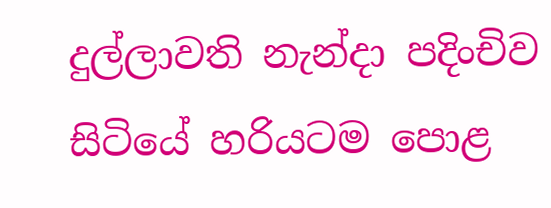දුල්ලාවති නැන්දා පදිංචිව සිටියේ හරියටම පොළ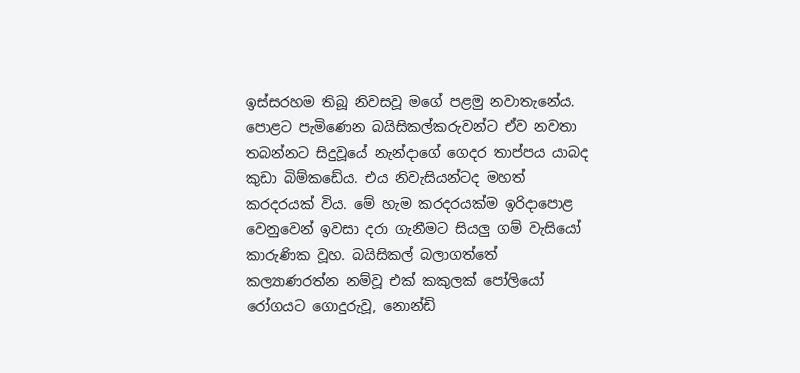ඉස්සරහම තිබූ නිවසවූ මගේ පළමු නවාතැනේය. පොළට පැමිණෙන බයිසිකල්කරුවන්ට ඒව නවතා තබන්නට සිදුවූයේ නැන්දාගේ ගෙදර තාප්පය යාබද කුඩා බිම්කඩේය. එය නිවැසියන්ටද මහත් කරදරයක් විය. මේ හැම කරදරයක්ම ඉරිදාපොළ වෙනුවෙන් ඉවසා දරා ගැනීමට සියලු ගම් වැසියෝ කාරුණික වූහ. බයිසිකල් බලාගත්තේ කල්‍යාණරත්න නම්වූ එක් කකුලක් පෝලියෝ රෝගයට ගොදුරුවූ, නොන්ඩි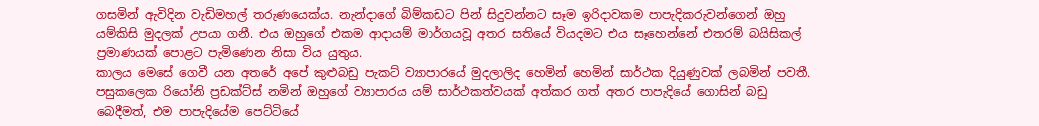ගසමින් ඇවිදින වැඩිමහල් තරුණයෙක්ය. නැන්දාගේ බිම්කඩට පින් සිදුවන්නට සෑම ඉරිදාවකම පාපැදිකරුවන්ගෙන් ඔහු යම්කිසි මුදලක් උපයා ගනී. එය ඔහුගේ එකම ආදායම් මාර්ගයවූ අතර සතියේ වියදමට එය සෑහෙන්නේ එතරම් බයිසිකල් ප්‍රමාණයක් පොළට පැමිණෙන නිසා විය යුතුය.
කාලය මෙසේ ගෙවී යන අතරේ අපේ කුළුබඩු පැකට් ව්‍යාපාරයේ මුදලාලිද හෙමින් හෙමින් සාර්ථක දියුණුවක් ලබමින් පවතී. පසුකලෙක රියෝනි ප්‍රඩක්ට්ස් නමින් ඔහුගේ ව්‍යාපාරය යම් සාර්ථකත්වයක් අත්කර ගත් අතර පාපැදියේ ගොසින් බඩු බෙදීමත්, එම පාපැදියේම පෙට්ටියේ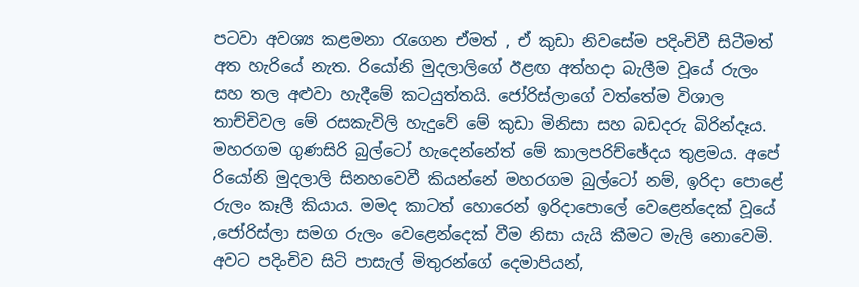පටවා අවශ්‍ය කළමනා රැගෙන ඒමත් , ඒ කුඩා නිවසේම පදිංචිවී සිටීමත් අත හැරියේ නැත. රියෝනි මුදලාලිගේ ඊළඟ අත්හදා බැලීම වූයේ රුලං සහ තල අළුවා හැදීමේ කටයුත්තයි. ජෝරිස්ලාගේ වත්තේම විශාල තාච්චිවල මේ රසකැවිලි හැදුවේ මේ කුඩා මිනිසා සහ බඩදරු බිරින්දෑය. මහරගම ගුණසිරි බුල්ටෝ හැදෙන්නේත් මේ කාලපරිච්ඡේදය තුළමය. අපේ රියෝනි මුදලාලි සිනහවෙවී කියන්නේ මහරගම බුල්ටෝ නම්, ඉරිදා පොළේ රුලං කෑලී කියාය. මමද කාටත් හොරෙන් ඉරිදාපොලේ වෙළෙන්දෙක් වූයේ ,ජෝරිස්ලා සමග රුලං වෙළෙන්දෙක් වීම නිසා යැයි කීමට මැලි නොවෙමි. අවට පදිංචිව සිටි පාසැල් මිතුරන්ගේ දෙමාපියන්,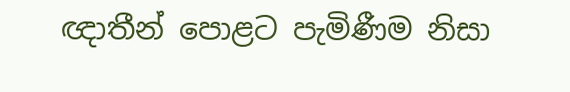ඥාතීන් පොළට පැමිණීම නිසා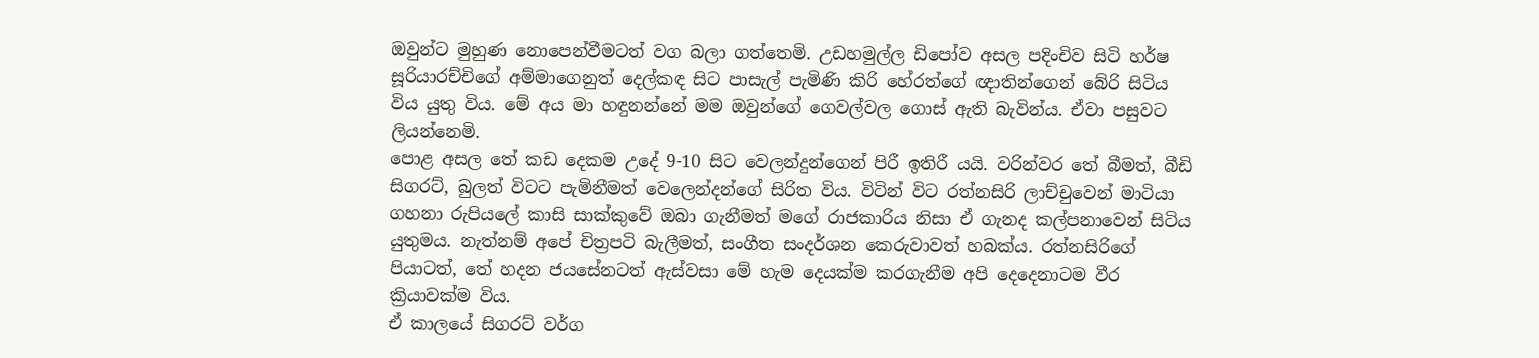ඔවුන්ට මුහුණ නොපෙන්වීමටත් වග බලා ගත්තෙමි. උඩහමුල්ල ඩිපෝව අසල පදිංචිව සිටි හර්ෂ සූරියාරච්චිගේ අම්මාගෙනුත් දෙල්කඳ සිට පාසැල් පැමිණි කිරි හේරත්ගේ ඥාතින්ගෙන් බේරි සිටිය විය යුතු විය. මේ අය මා හඳුනන්නේ මම ඔවුන්ගේ ගෙවල්වල ගොස් ඇති බැවින්ය. ඒවා පසුවට ලියන්නෙමි.
පොළ අසල තේ කඩ දෙකම උදේ 9-10 සිට වෙලන්දුන්ගෙන් පිරී ඉතිරී යයි. වරින්වර තේ බීමත්, බීඩි සිගරට්, බුලත් විටට පැමිනීමත් වෙලෙන්දන්ගේ සිරිත විය. විටින් විට රත්නසිරි ලාච්චුවෙන් මාටියා ගහනා රුපියලේ කාසි සාක්කුවේ ඔබා ගැනීමත් මගේ රාජකාරිය නිසා ඒ ගැනද කල්පනාවෙන් සිටිය යුතුමය. නැත්නම් අපේ චිත්‍රපටි බැලීමත්, සංගීත සංදර්ශන කෙරුවාවත් හබක්ය. රත්නසිරිගේ පියාටත්, තේ හදන ජයසේනටත් ඇස්වසා මේ හැම දෙයක්ම කරගැනීම අපි දෙදෙනාටම වීර ක්‍රියාවක්ම විය.
ඒ කාලයේ සිගරට් වර්ග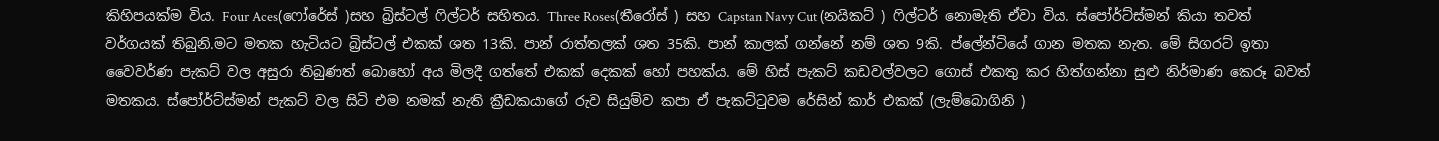කිහිපයක්ම විය. Four Aces(ෆෝරේස් )සහ බ්‍රිස්ටල් ෆිල්ටර් සහිතය. Three Roses(තීරෝස් ) සහ Capstan Navy Cut (නයිකට් ) ෆිල්ටර් නොමැති ඒවා විය. ස්පෝර්ට්ස්මන් කියා තවත් වර්ගයක් තිබුනි.මට මතක හැටියට බ්‍රිස්ටල් එකක් ශත 13කි. පාන් රාත්තලක් ශත 35කි. පාන් කාලක් ගන්නේ නම් ශත 9කි. ප්ලේන්ටියේ ගාන මතක නැත. මේ සිගරට් ඉතා වෛවර්ණ පැකට් වල අසුරා තිබුණත් බොහෝ අය මිලදී ගත්තේ එකක් දෙකක් හෝ පහක්ය. මේ හිස් පැකට් කඩවල්වලට ගොස් එකතු කර හිත්ගන්නා සුළු නිර්මාණ කෙරූ බවත් මතකය. ස්පෝර්ට්ස්මන් පැකට් වල සිටි එම නමක් නැති ක්‍රීඩකයාගේ රුව සියුම්ව කපා ඒ පැකට්ටුවම රේසින් කාර් එකක් (ලැම්බොගිනි )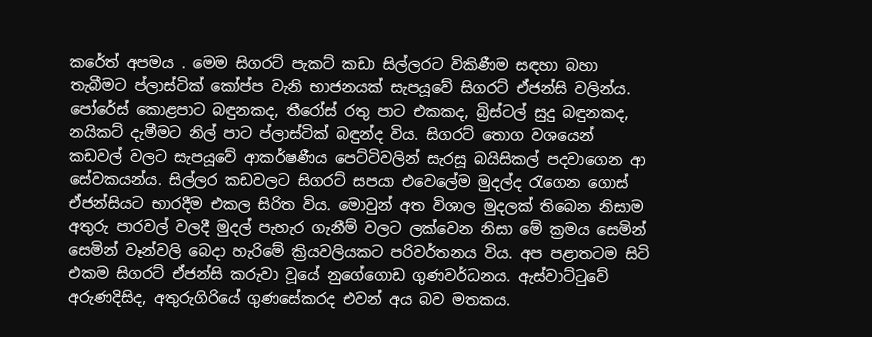කරේත් අපමය . මෙම සිගරට් පැකට් කඩා සිල්ලරට විකිණීම සඳහා බහා තැබීමට ප්ලාස්ටික් කෝප්ප වැනි භාජනයක් සැපයූවේ සිගරට් ඒජන්සි වලින්ය. පෝරේස් කොළපාට බඳුනකද, තීරෝස් රතු පාට එකකද, බ්‍රිස්ටල් සුදු බඳුනකද, නයිකට් දැමීමට නිල් පාට ප්ලාස්ටික් බඳුන්ද විය. සිගරට් තොග වශයෙන් කඩවල් වලට සැපයූවේ ආකර්ෂණීය පෙට්ටිවලින් සැරසූ බයිසිකල් පදවාගෙන ආ සේවකයන්ය. සිල්ලර කඩවලට සිගරට් සපයා එවෙලේම මුදල්ද රැගෙන ගොස් ඒජන්සියට භාරදීම එකල සිරිත විය. මොවුන් අත විශාල මුදලක් තිබෙන නිසාම අතුරු පාරවල් වලදී මුදල් පැහැර ගැනීම් වලට ලක්වෙන නිසා මේ ක්‍රමය සෙමින් සෙමින් වෑන්වලි බෙදා හැරිමේ ක්‍රියවලියකට පරිවර්තනය විය. අප පළාතටම සිටි එකම සිගරට් ඒජන්සි කරුවා වූයේ නුගේගොඩ ගුණවර්ධනය. ඇස්වාට්ටුවේ අරුණදිසිද, අතුරුගිරියේ ගුණසේකරද එවන් අය බව මතකය.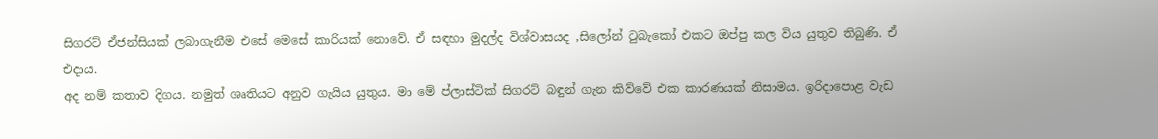සිගරට් ඒජන්සියක් ලබාගැනීම එසේ මෙසේ කාරියක් නොවේ. ඒ සඳහා මුදල්ද විශ්වාසයද ,සිලෝන් ටුබැකෝ එකට ඔප්පු කල විය යුතුව තිබුණි. ඒ එදාය.
අද නම් කතාව දිගය. නමුත් ශෘතියට අනුව ගැයිය යුතුය. මා මේ ප්ලාස්ටික් සිගරට් බඳුන් ගැන කිව්වේ එක කාරණයක් නිසාමය. ඉරිදාපොළ වැඩ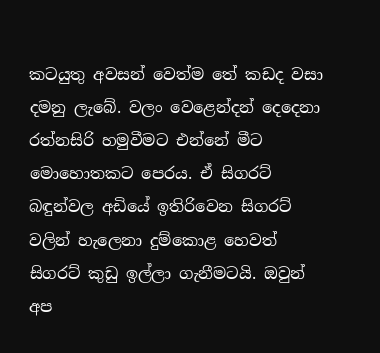කටයුතු අවසන් වෙත්ම තේ කඩද වසා දමනු ලැබේ. වලං වෙළෙන්දන් දෙදෙනා රත්නසිරි හමුවීමට එන්නේ මීට මොහොතකට පෙරය. ඒ සිගරට් බඳුන්වල අඩියේ ඉතිරිවෙන සිගරට් වලින් හැලෙනා දුම්කොළ හෙවත් සිගරට් කුඩු ඉල්ලා ගැනීමටයි. ඔවුන් අප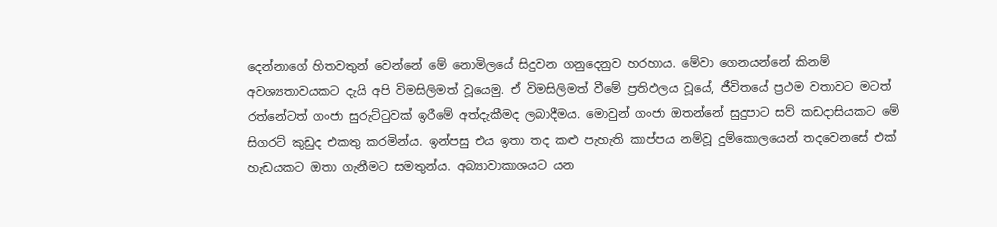දෙන්නාගේ හිතවතුන් වෙන්නේ මේ නොමිලයේ සිදුවන ගනුදෙනුව හරහාය. මේවා ගෙනයන්නේ කිනම් අවශ්‍යතාවයකට දැයි අපි විමසිලිමත් වූයෙමු. ඒ විමසිලිමත් වීමේ ප්‍රතිඵලය වූයේ, ජීවිතයේ ප්‍රථම වතාවට මටත් රත්නේටත් ගංජා සුරුට්ටුවක් ඉරීමේ අත්දැකීමද ලබාදීමය. මොවුන් ගංජා ඔතන්නේ සුදුපාට සව් කඩදාසියකට මේ සිගරට් කුඩුද එකතු කරමින්ය. ඉන්පසු එය ඉතා තද කළු පැහැති කාප්පය නම්වූ දුම්කොලයෙන් තදවෙනසේ එක් හැඩයකට ඔතා ගැනීමට සමතුන්ය. අබ්‍යාවාකාශයට යන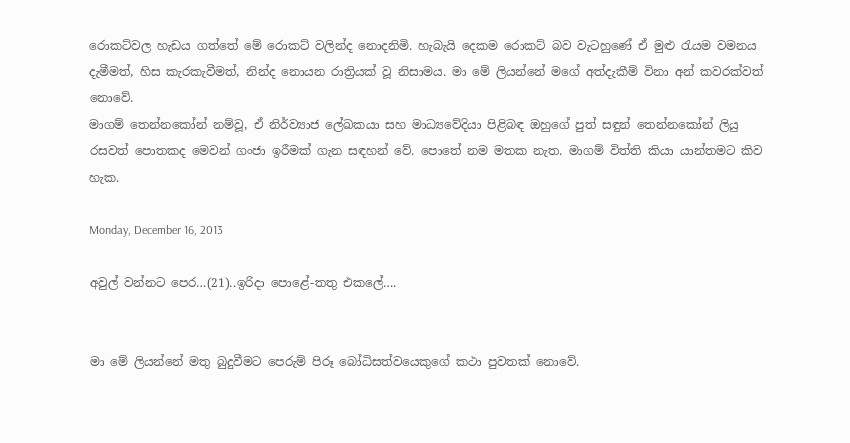රොකට්වල හැඩය ගත්තේ මේ රොකට් වලින්ද නොදනිමි. හැබැයි දෙකම රොකට් බව වැටහුණේ ඒ මුළු රැයම වමනය දැමීමත්, හිස කැරකැවීමත්, නින්ද නොයන රාත්‍රියක් වූ නිසාමය. මා මේ ලියන්නේ මගේ අත්දැකීම් විනා අන් කවරක්වත් නොවේ.
මාගම් තෙන්නකෝන් නම්වූ, ඒ නිර්ව්‍යාජ ලේඛකයා සහ මාධ්‍යවේදියා පිළිබඳ ඔහුගේ පුත් සඳුන් තෙන්නකෝන් ලියු රසවත් පොතකද මෙවන් ගංජා ඉරීමක් ගැන සඳහන් වේ. පොතේ නම මතක නැත. මාගම් විත්ති කියා යාන්තමට කිව හැක.

Monday, December 16, 2013

අවුල් වන්නට පෙර…(21)..ඉරිදා පොළේ-තතු එකලේ….


මා මේ ලියන්නේ මතු බුදුවීමට පෙරුම් පිරූ බෝධිසත්වයෙකුගේ කථා පුවතක් නොවේ.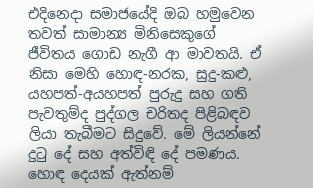එදිනෙදා සමාජයේදි ඔබ හමුවෙන තවත් සාමාන්‍ය මිනිසෙකුගේ ජීවිතය ගොඩ නැගී ආ මාවතයි. ඒ නිසා මෙහි හොඳ-නරක, සුදු-කළු, යහපත්-අයහපත් පුරුදු සහ ගති පැවතුම්ද පුද්ගල චරිතද පිළිබඳව ලියා තැබීමට සිදුවේ. මේ ලියන්නේ දුටු දේ සහ අත්විඳි දේ පමණය. හොඳ දෙයක් ඇත්නම්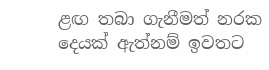ළඟ තබා ගැනීමත් නරක දෙයක් ඇත්නම් ඉවතට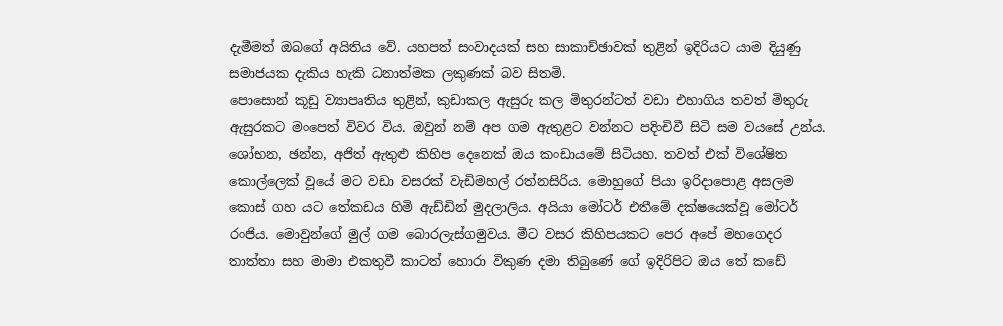දැමීමත් ඔබගේ අයිතිය වේ. යහපත් සංවාදයක් සහ සාකාච්ඡාවක් තුළින් ඉදිරියට යාම දියුණු සමාජයක දැකිය හැකි ධනාත්මක ලකුණක් බව සිතමි.
පොසොන් කූඩු ව්‍යාපෘතිය තුළින්, කුඩාකල ඇසුරු කල මිතුරන්ටත් වඩා එහාගිය තවත් මිතුරු ඇසුරකට මංපෙත් විවර විය. ඔවුන් නම් අප ගම ඇතුළට වන්නට පදිංචිවී සිටි සම වයසේ උන්ය. ශෝභන, ඡන්න, අජිත් ඇතුළු කිහිප දෙනෙක් ඔය කංඩායමේ සිටියහ. තවත් එක් විශේෂිත කොල්ලෙක් වූයේ මට වඩා වසරක් වැඩිමහල් රත්නසිරිය. මොහුගේ පියා ඉරිදාපොළ අසලම කොස් ගහ යට තේකඩය හිමි ඇඩ්ඩින් මුදලාලිය. අයියා මෝටර් එතීමේ දක්ෂයෙක්වූ මෝටර් රංජිය. මොවුන්ගේ මුල් ගම බොරලැස්ගමුවය. මීට වසර කිහිපයකට පෙර අපේ මහගෙදර තාත්තා සහ මාමා එකතුවී කාටත් හොරා විකුණ දමා තිබුණේ ගේ ඉදිරිපිට ඔය තේ කඩේ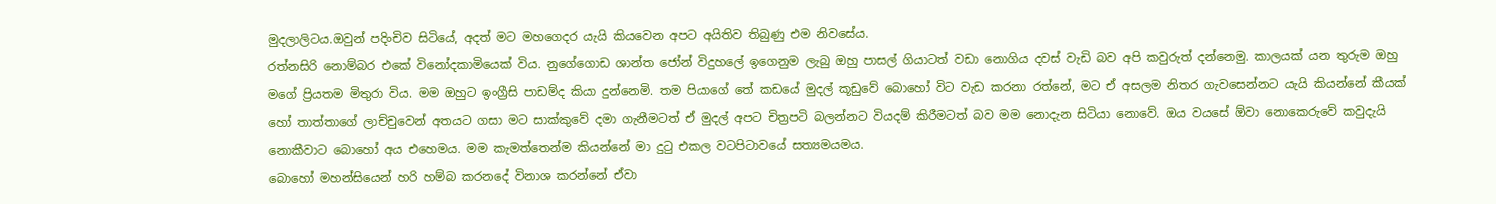මුදලාලිටය.ඔවුන් පදිංචිව සිටියේ, අදත් මට මහගෙදර යැයි කියවෙන අපට අයිතිව තිබුණු එම නිවසේය.
රත්නසිරි නොම්බර එකේ විනෝදකාමියෙක් විය. නුගේගොඩ ශාන්ත ජෝන් විදුහලේ ඉගෙනුම ලැබු ඔහු පාසල් ගියාටත් වඩා නොගිය දවස් වැඩි බව අපි කවුරුත් දන්නෙමු. කාලයක් යන තුරුම ඔහු මගේ ප්‍රියතම මිතුරා විය. මම ඔහුට ඉංග්‍රීසි පාඩම්ද කියා දුන්නෙමි. තම පියාගේ තේ කඩයේ මුදල් කූඩුවේ බොහෝ විට වැඩ කරනා රත්නේ, මට ඒ අසලම නිතර ගැවසෙන්නට යැයි කියන්නේ කීයක් හෝ තාත්තාගේ ලාච්චුවෙන් අතයට ගසා මට සාක්කුවේ දමා ගැනීමටත් ඒ මුදල් අපට චිත්‍රපටි බලන්නට වියදම් කිරීමටත් බව මම නොදැන සිටියා නොවේ. ඔය වයසේ ඕවා නොකෙරුවේ කවුදැයි නොකීවාට බොහෝ අය එහෙමය. මම කැමත්තෙන්ම කියන්නේ මා දුටු එකල වටපිටාවයේ සත්‍යමයමය.
බොහෝ මහන්සියෙන් හරි හම්බ කරනදේ විනාශ කරන්නේ ඒවා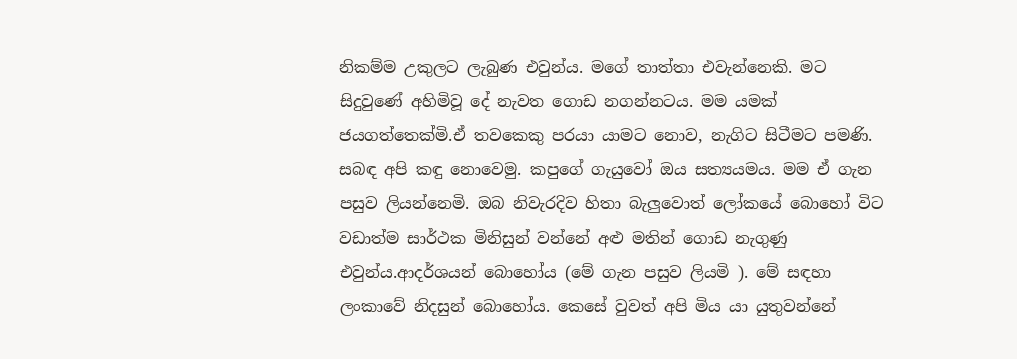නිකම්ම උකුලට ලැබුණ එවුන්ය. මගේ තාත්තා එවැන්නෙකි. මට සිදුවුණේ අහිමිවූ දේ නැවත ගොඩ නගන්නටය. මම යමක් ජයගත්තෙක්මි.ඒ තවකෙකු පරයා යාමට නොව, නැගිට සිටීමට පමණි. සබඳ අපි කඳු නොවෙමු. කපුගේ ගැයුවෝ ඔය සත්‍යයමය. මම ඒ ගැන පසුව ලියන්නෙමි. ඔබ නිවැරදිව හිතා බැලුවොත් ලෝකයේ බොහෝ විට වඩාත්ම සාර්ථක මිනිසුන් වන්නේ අළු මතින් ගොඩ නැගුණු එවුන්ය.ආදර්ශයන් බොහෝය (මේ ගැන පසුව ලියමි ). මේ සඳහා ලංකාවේ නිදසුන් බොහෝය. කෙසේ වුවත් අපි මිය යා යුතුවන්නේ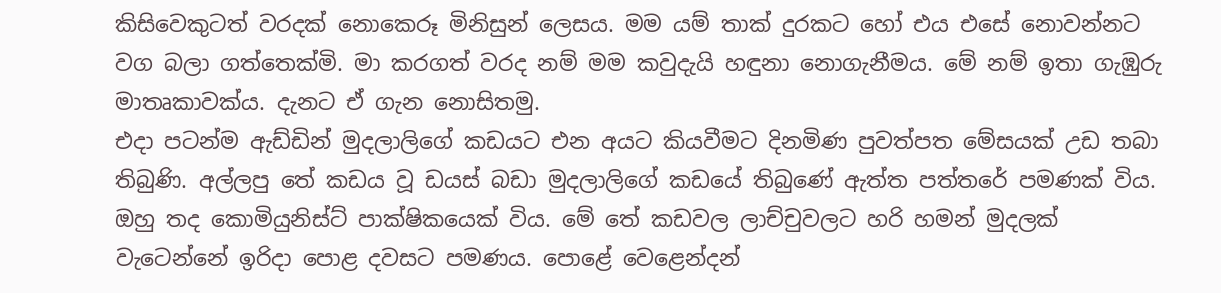කිසිවෙකුටත් වරදක් නොකෙරූ මිනිසුන් ලෙසය. මම යම් තාක් දුරකට හෝ එය එසේ නොවන්නට වග බලා ගත්තෙක්මි. මා කරගත් වරද නම් මම කවුදැයි හඳුනා නොගැනීමය. මේ නම් ඉතා ගැඹුරු මාතෘකාවක්ය. දැනට ඒ ගැන නොසිතමු.
එදා පටන්ම ඇඩ්ඩින් මුදලාලිගේ කඩයට එන අයට කියවීමට දිනමිණ පුවත්පත මේසයක් උඩ තබා තිබුණි. අල්ලපු තේ කඩය වූ ඩයස් බඩා මුදලාලිගේ කඩයේ තිබුණේ ඇත්ත පත්තරේ පමණක් විය. ඔහු තද කොමියුනිස්ට් පාක්ෂිකයෙක් විය. මේ තේ කඩවල ලාච්චුවලට හරි හමන් මුදලක් වැටෙන්නේ ඉරිදා පොළ දවසට පමණය. පොළේ වෙළෙන්දන්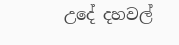උදේ දහවල්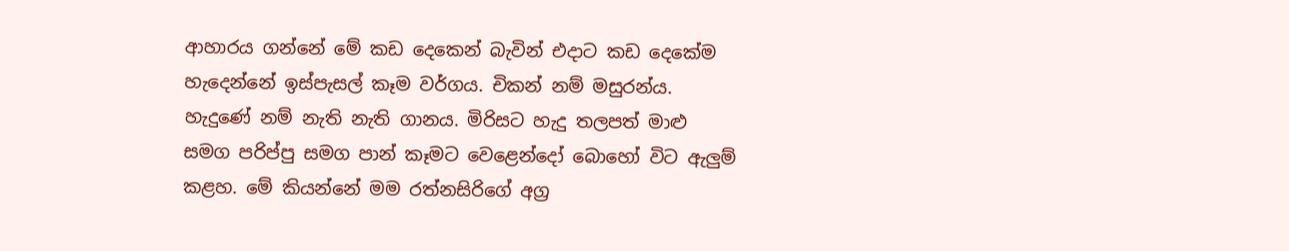ආහාරය ගන්නේ මේ කඩ දෙකෙන් බැවින් එදාට කඩ දෙකේම හැදෙන්නේ ඉස්පැසල් කෑම වර්ගය. චිකන් නම් මසුරන්ය. හැදුණේ නම් නැති නැති ගානය. මිරිසට හැදු තලපත් මාළු සමග පරිප්පු සමග පාන් කෑමට වෙළෙන්දෝ බොහෝ විට ඇලුම් කළහ. මේ කියන්නේ මම රත්නසිරිගේ අග්‍ර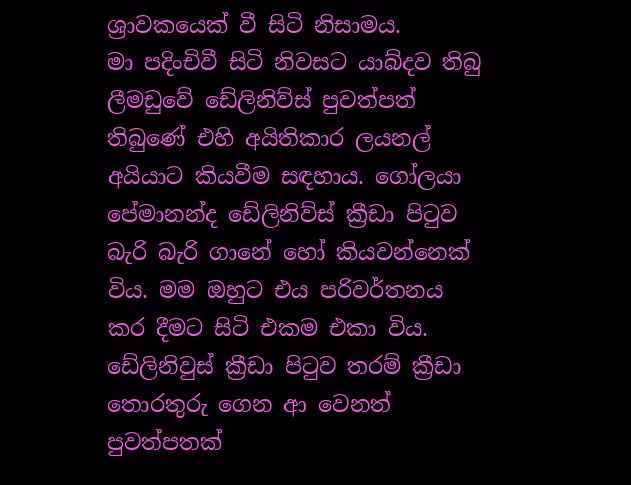ශ්‍රාවකයෙක් වී සිටි නිසාමය.
මා පදිංචිවී සිටි නිවසට යාබ්දව තිබු ලීමඩුවේ ඩේලිනිව්ස් පුවත්පත් තිබුණේ එහි අයිතිකාර ලයනල් අයියාට කියවීම සඳහාය. ගෝලයා පේමානන්ද ඩේලිනිව්ස් ක්‍රීඩා පිටුව බැරි බැරි ගානේ හෝ කියවන්නෙක් විය. මම ඔහුට එය පරිවර්තනය කර දීමට සිටි එකම එකා විය. ඩේලිනිවුස් ක්‍රීඩා පිටුව තරම් ක්‍රීඩා තොරතුරු ගෙන ආ වෙනත් පුවත්පතක්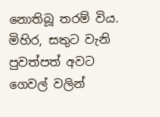නොතිබූ තරම් විය. මිහිර, සතුට වැනි පුවත්පත් අවට ගෙවල් වලින්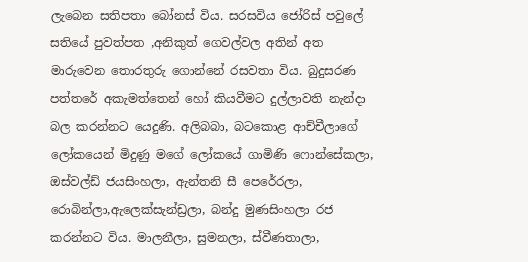ලැබෙන සතිපතා බෝනස් විය. සරසවිය ජෝරිස් පවුලේ සතියේ පුවත්පත ,අනිකුත් ගෙවල්වල අතින් අත මාරුවෙන තොරතුරු ගොන්නේ රසවතා විය. බුදුසරණ පත්තරේ අකැමත්තෙන් හෝ කියවීමට දුල්ලාවති නැන්දා බල කරන්නට යෙදුණි. අලිබබා, බටකොළ ආච්චීලාගේ ලෝකයෙන් මිදුණු මගේ ලෝකයේ ගාමිණි ෆොන්සේකලා, ඔස්වල්ඩ් ජයසිංහලා, ඇන්තනි සී පෙරේරලා, රොබින්ලා,ඇලෙක්සැන්ඩ්‍රලා, බන්දු මුණසිංහලා රජ කරන්නට විය. මාලනීලා, සුමනලා, ස්වීණතාලා,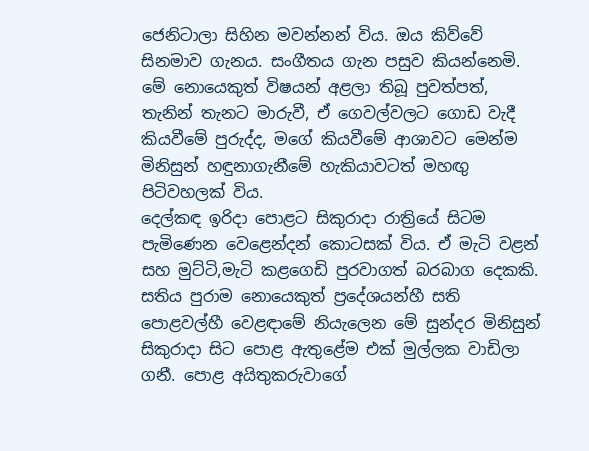ජෙනිටාලා සිහින මවන්නන් විය. ඔය කිව්වේ සිනමාව ගැනය. සංගීතය ගැන පසුව කියන්නෙමි. මේ නොයෙකුත් විෂයන් අළලා තිබූ පුවත්පත්, තැනින් තැනට මාරුවී, ඒ ගෙවල්වලට ගොඩ වැදී කියවීමේ පුරුද්ද, මගේ කියවීමේ ආශාවට මෙන්ම මිනිසුන් හඳුනාගැනීමේ හැකියාවටත් මහඟු පිටිවහලක් විය.
දෙල්කඳ ඉරිදා පොළට සිකුරාදා රාත්‍රියේ සිටම පැමිණෙන වෙළෙන්දන් කොටසක් විය. ඒ මැටි වළන් සහ මුට්ටි,මැටි කළගෙඩි පුරවාගත් බරබාග දෙකකි. සතිය පුරාම නොයෙකුත් ප්‍රදේශයන්හී සති පොළවල්හී වෙළඳාමේ නියැලෙන මේ සුන්දර මිනිසුන් සිකුරාදා සිට පොළ ඇතුළේම එක් මුල්ලක වාඩිලා ගනී. පොළ අයිතුකරුවාගේ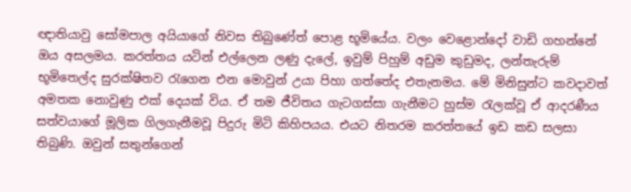ඥාතියාවු සෝමපාල අයියාගේ නිවස තිබුණේත් පොළ භූමියේය. වලං වෙළොන්දෝ වාඩි ගහන්නේ ඔය අසලමය. කරත්තය යටින් එල්ලෙන ලණු දැලේ, ඉවුම් පිහුම් අඩුම කුඩුමද, ලන්තැරුම් භූමිතෙල්ද සුරක්ෂිතව රැගෙන එන මොවුන් උයා පිහා ගත්තේද එතැනමය. මේ මිනිසුන්ට කවදාවත් අමතක නොවුණු එක් දෙයක් විය. ඒ තම ජීවිතය ගැටගස්සා ගැනීමට හුස්ම රැලක්වූ ඒ ආදරණීය සත්වයාගේ මූලික ගිලගැනීමවූ පිදුරු මිටි කිහිපයය. එයට නිතරම කරත්තයේ ඉඩ කඩ සලසා තිබුණි. ඔවුන් සතුන්ගෙන්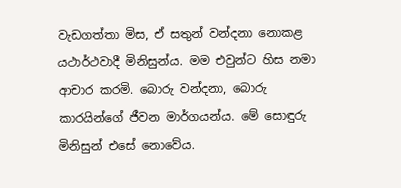වැඩගත්තා මිස, ඒ සතුන් වන්දනා නොකළ යථාර්ථවාදී මිනිසුන්ය. මම එවුන්ට හිස නමා ආචාර කරමි. බොරු වන්දනා, බොරු කාරයින්ගේ ජීවන මාර්ගයන්ය. මේ සොඳුරු මිනිසුන් එසේ නොවේය.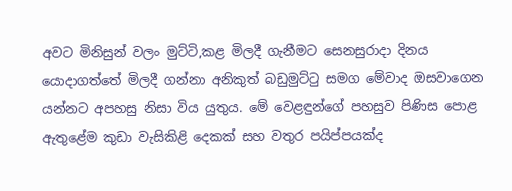අවට මිනිසුන් වලං මුට්ටි,කළ මිලදී ගැනීමට සෙනසුරාදා දිනය යොදාගත්තේ මිලදී ගන්නා අනිකුත් බඩුමුට්ටු සමග මේවාද ඔසවාගෙන යන්නට අපහසු නිසා විය යුතුය. මේ වෙළඳුන්ගේ පහසුව පිණිස පොළ ඇතුළේම කුඩා වැසිකිළි දෙකක් සහ වතුර පයිප්පයක්ද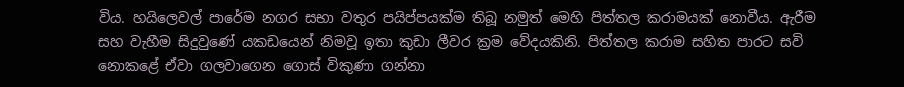විය. හයිලෙවල් පාරේම නගර සභා වතුර පයිප්පයක්ම තිබූ නමුත් මෙහි පිත්තල කරාමයක් නොවීය. ඇරීම සහ වැහීම සිදුවුණේ යකඩයෙන් නිමවූ ඉතා කුඩා ලීවර ක්‍රම වේදයකිනි. පිත්තල කරාම සහිත පාරට සවි නොකළේ ඒවා ගලවාගෙන ගොස් විකුණා ගන්නා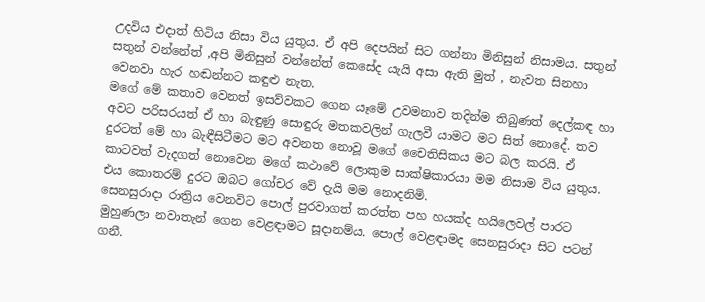උදවිය එදාත් හිටිය නිසා විය යුතුය. ඒ අපි දෙපයින් සිට ගන්නා මිනිසුන් නිසාමය. සතුන් සතුන් වන්නේත් ,අපි මිනිසුන් වන්නේත් කෙසේද යැයි අසා ඇති මුත් , නැවත සිනහා වෙනවා හැර හඬන්නට කඳුළු නැත.
මගේ මේ කතාව වෙනත් ඉසව්වකට ගෙන යෑමේ උවමනාව තදින්ම තිබුණත් දෙල්කඳ හා අවට පරිසරයත් ඒ හා බැඳුණු සොඳුරු මතකවලින් ගැලවී යාමට මට සිත් නොදේ. තව දුරටත් මේ හා බැඳීසිටීමට මට අවනත නොවූ මගේ චෛතිසිකය මට බල කරයි. ඒ කාටවත් වැදගත් නොවෙන මගේ කථාවේ ලොකුම සාක්ෂිකාරයා මම නිසාම විය යුතුය. එය කොතරම් දුරට ඔබට ගෝචර වේ දැයි මම නොදනිමි.
සෙනසුරාදා රාත්‍රිය වෙනවිට පොල් පුරවාගත් කරත්ත පහ හයක්ද හයිලෙවල් පාරට මුහුණලා නවාතැන් ගෙන වෙළඳාමට සූදානම්ය. පොල් වෙළඳාමද සෙනසුරාදා සිට පටන් ගනී.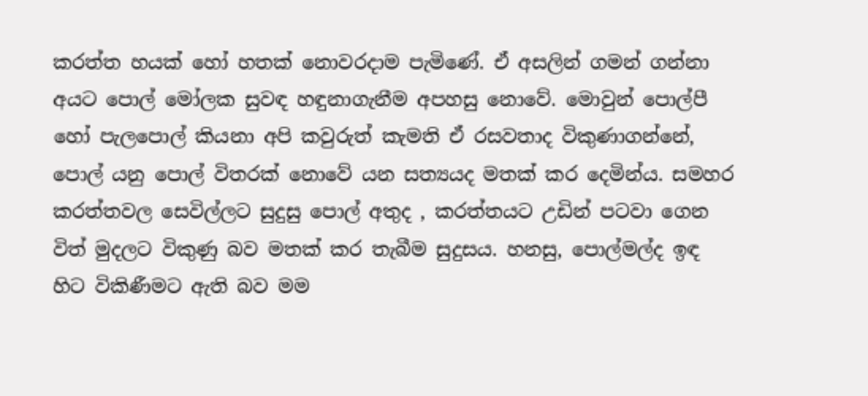කරත්ත හයක් හෝ හතක් නොවරදාම පැමිණේ. ඒ අසලින් ගමන් ගන්නා අයට පොල් මෝලක සුවඳ හඳුනාගැනීම අපහසු නොවේ. මොවුන් පොල්පී හෝ පැලපොල් කියනා අපි කවුරුත් කැමති ඒ රසවතාද විකුණාගන්නේ, පොල් යනු පොල් විතරක් නොවේ යන සත්‍යයද මතක් කර දෙමින්ය. සමහර කරත්තවල සෙවිල්ලට සුදුසු පොල් අතුද , කරත්තයට උඩින් පටවා ගෙන විත් මුදලට විකුණු බව මතක් කර තැබීම සුදුසය. හනසු, පොල්මල්ද ඉඳ හිට විකිණීමට ඇති බව මම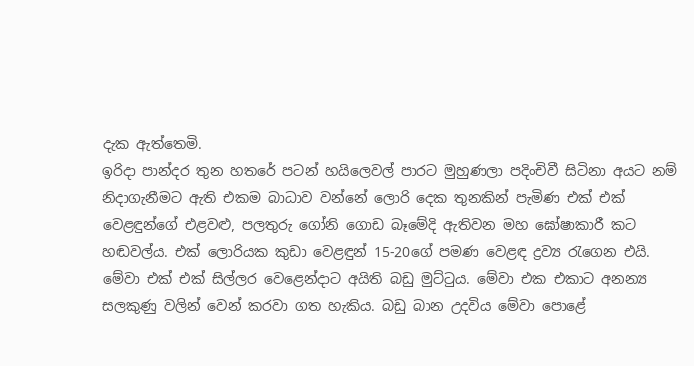දැක ඇත්තෙමි.
ඉරිදා පාන්දර තුන හතරේ පටන් හයිලෙවල් පාරට මුහුණලා පදිංචිවී සිටිනා අයට නම් නිදාගැනීමට ඇති එකම බාධාව වන්නේ ලොරි දෙක තුනකින් පැමිණ එක් එක් වෙළඳුන්ගේ එළවළු, පලතුරු ගෝනි ගොඩ බෑමේදි ඇතිවන මහ ඝෝෂාකාරී කට හඬවල්ය. එක් ලොරියක කුඩා වෙළඳුන් 15-20ගේ පමණ වෙළඳ ද්‍රව්‍ය රැගෙන එයි. මේවා එක් එක් සිල්ලර වෙළෙන්දාට අයිති බඩු මුට්ටුය. මේවා එක එකාට අනන්‍ය සලකුණු වලින් වෙන් කරවා ගත හැකිය. බඩු බාන උදවිය මේවා පොළේ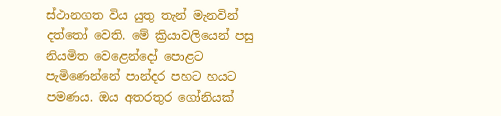ස්ථානගත විය යුතු තැන් මැනවින් දත්තෝ වෙති. මේ ක්‍රියාවලියෙන් පසු නියමිත වෙළෙන්දෝ පොළට පැමිණෙන්නේ පාන්දර පහට හයට පමණය. ඔය අතරතුර ගෝනියක්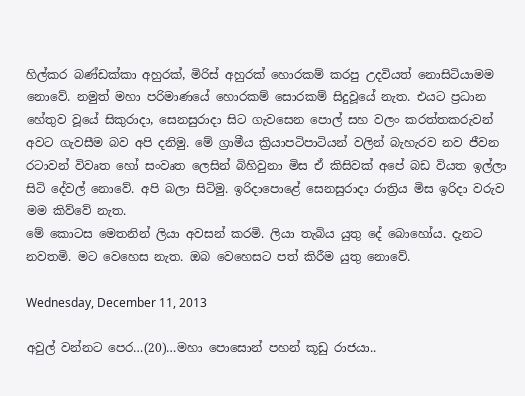හිල්කර බණ්ඩක්කා අහුරක්, මිරිස් අහුරක් හොරකම් කරපු උදවියත් නොසිටියාමම නොවේ. නමුත් මහා පරිමාණයේ හොරකම් සොරකම් සිදුවූයේ නැත. එයට ප්‍රධාන හේතුව වූයේ සිකුරාදා, සෙනසුරාදා සිට ගැවසෙන පොල් සහ වලං කරත්තකරුවන් අවට ගැවසීම බව අපි දනිමු. මේ ග්‍රාමීය ක්‍රියාපටිපාටියන් වලින් බැහැරව නව ජීවන රටාවන් විවෘත හෝ සංවෘත ලෙසින් බිහිවුනා මිස ඒ කිසිවක් අපේ බඩ වියත ඉල්ලා සිටි දේවල් නොවේ. අපි බලා සිටිමු. ඉරිදාපොළේ සෙනසුරාදා රාත්‍රිය මිස ඉරිදා වරුව මම කිව්වේ නැත.
මේ කොටස මෙතනින් ලියා අවසන් කරමි. ලියා තැබිය යුතු දේ බොහෝය. දැනට නවතමි. මට වෙහෙස නැත. ඔබ වෙහෙසට පත් කිරීම යුතු නොවේ.

Wednesday, December 11, 2013

අවුල් වන්නට පෙර…(20)…මහා පොසොන් පහන් කූඩු රාජයා..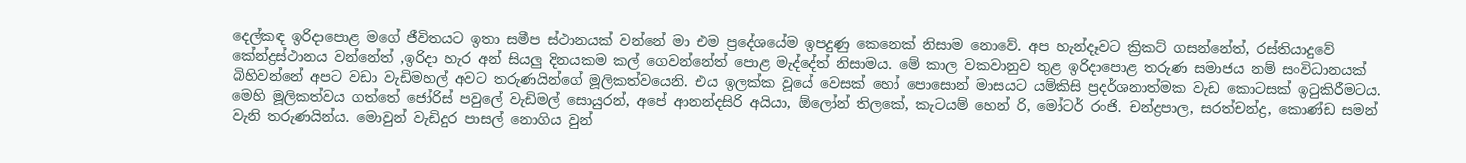දෙල්කඳ ඉරිදාපොළ මගේ ජීවිතයට ඉතා සමීප ස්ථානයක් වන්නේ මා එම ප්‍රදේශයේම ඉපදුණු කෙනෙක් නිසාම නොවේ. අප හැන්දෑවට ක්‍රිකට් ගසන්නේත්, රස්තියාදුවේ කේන්ද්‍රස්ථානය වන්නේත් ,ඉරිදා හැර අන් සියලු දිනයකම කල් ගෙවන්නේත් පොළ මැද්දේත් නිසාමය. මේ කාල වකවානුව තුළ ඉරිදාපොළ තරුණ සමාජය නම් සංවිධානයක් බිහිවන්නේ අපට වඩා වැඩිමහල් අවට තරුණයින්ගේ මූලිකත්වයෙනි. එය ඉලක්ක වූයේ වෙසක් හෝ පොසොන් මාසයට යම්කිසි ප්‍රදර්ශනාත්මක වැඩ කොටසක් ඉටුකිරීමටය. මෙහි මූලිකත්වය ගත්තේ ජෝරිස් පවුලේ වැඩිමල් සොයුරන්, අපේ ආනන්දසිරි අයියා, ඕලෝන් තිලකේ, කැටයම් හෙන් රි, මෝටර් රංජි. චන්ද්‍රපාල, සරත්චන්ද්‍ර, කොණ්ඩ සමන් වැනි තරුණයින්ය. මොවුන් වැඩිදුර පාසල් නොගිය වුන්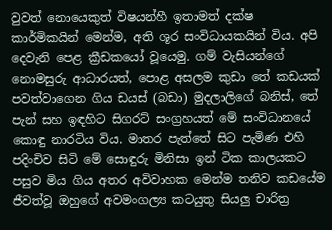වුවත් නොයෙකුත් විෂයන්හී ඉතාමත් දක්ෂ කාර්මිකයින් මෙන්ම, අති ශූර සංවිධායකයින් විය. අපි දෙවැනි පෙළ ක්‍රීඩකයෝ වූයෙමු. ගම් වැසියන්ගේ නොමසුරු ආධාරයත්, පොළ අසලම කුඩා තේ කඩයක් පවත්වාගෙන ගිය ඩයස් (බඩා) මුදලාලිගේ බනිස්, තේ පැන් සහ ඉඳහිට සිගරට් සංග්‍රහයත් මේ සංවිධානයේ කොඳු නාරටිය විය. මාතර පැත්තේ සිට පැමිණ එහි පදිංචිව සිටි මේ සොඳුරු මිනිසා ඉන් ටික කාලයකට පසුව මිය ගිය අතර අවිවාහක මෙන්ම තනිව කඩයේම ජීවත්වූ ඔහුගේ අවමංගල්‍ය කටයුතු සියලු චාරිත්‍ර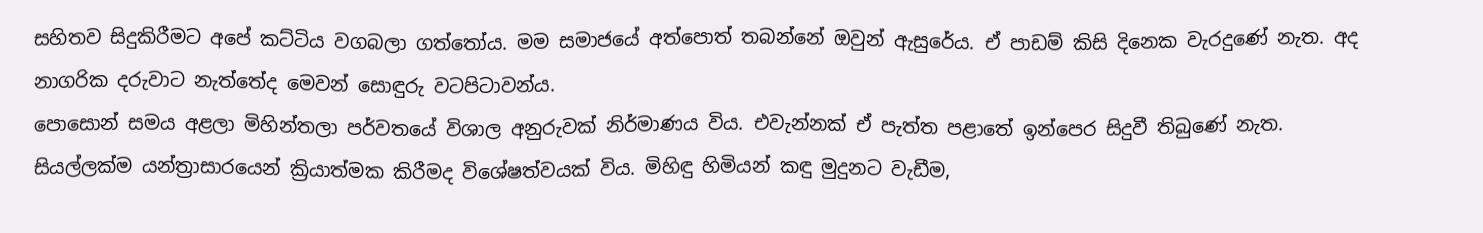සහිතව සිදුකිරීමට අපේ කට්ටිය වගබලා ගත්තෝය. මම සමාජයේ අත්පොත් තබන්නේ ඔවුන් ඇසුරේය. ඒ පාඩම් කිසි දිනෙක වැරදුණේ නැත. අද නාගරික දරුවාට නැත්තේද මෙවන් සොඳුරු වටපිටාවන්ය.
පොසොන් සමය අළලා මිහින්තලා පර්වතයේ විශාල අනුරුවක් නිර්මාණය විය. එවැන්නක් ඒ පැත්ත පළාතේ ඉන්පෙර සිදුවී තිබුණේ නැත. සියල්ලක්ම යන්ත්‍රාසාරයෙන් ක්‍රියාත්මක කිරීමද විශේෂත්වයක් විය. මිහිඳු හිමියන් කඳු මුදුනට වැඩීම,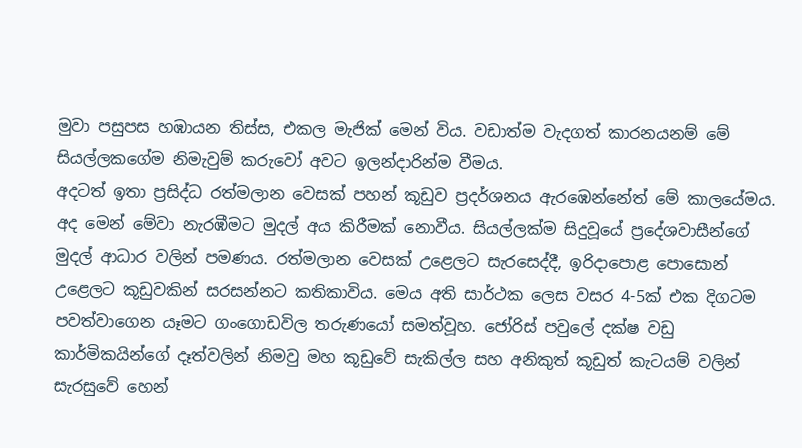මුවා පසුපස හඹායන තිස්ස, එකල මැජික් මෙන් විය. වඩාත්ම වැදගත් කාරනයනම් මේ සියල්ලකගේම නිමැවුම් කරුවෝ අවට ඉලන්දාරින්ම වීමය.
අදටත් ඉතා ප්‍රසිද්ධ රත්මලාන වෙසක් පහන් කූඩුව ප්‍රදර්ශනය ඇරඹෙන්නේත් මේ කාලයේමය. අද මෙන් මේවා නැරඹීමට මුදල් අය කිරීමක් නොවීය. සියල්ලක්ම සිදුවූයේ ප්‍රදේශවාසීන්ගේ මුදල් ආධාර වලින් පමණය. රත්මලාන වෙසක් උළෙලට සැරසෙද්දී, ඉරිදාපොළ පොසොන් උළෙලට කූඩුවකින් සරසන්නට කතිකාවිය. මෙය අති සාර්ථක ලෙස වසර 4-5ක් එක දිගටම පවත්වාගෙන යෑමට ගංගොඩවිල තරුණයෝ සමත්වූහ. ජෝරිස් පවුලේ දක්ෂ වඩු කාර්මිකයින්ගේ දෑත්වලින් නිමවු මහ කූඩුවේ සැකිල්ල සහ අනිකුත් කූඩුත් කැටයම් වලින් සැරසුවේ හෙන්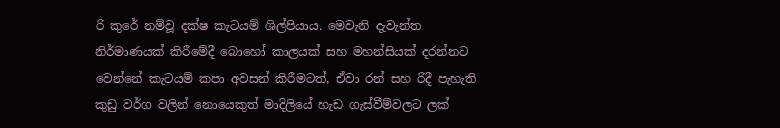රි කුරේ නම්වූ දක්ෂ කැටයම් ශිල්පියාය. මෙවැනි දැවැන්ත නිර්මාණයක් කිරීමේදී බොහෝ කාලයක් සහ මහන්සියක් දරන්නට වෙන්නේ කැටයම් කපා අවසන් කිරීමටත්, ඒවා රන් සහ රිදී පැහැති කුඩු වර්ග වලින් නොයෙකුත් මාදිලියේ හැඩ ගැස්වීම්වලට ලක්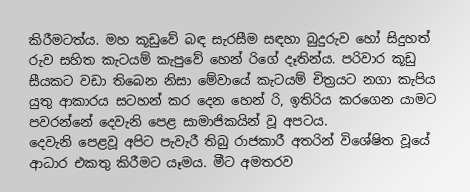කිරීමටත්ය. මහ කූඩුවේ බඳ සැරසීම සඳහා බුදුරුව හෝ සිදුහත් රුව සහිත කැටයම් කැපුවේ හෙන් රිගේ දෑතින්ය. පරිවාර කූඩු සීයකට වඩා තිබෙන නිසා මේවායේ කැටයම් චිත්‍රයට නගා කැපිය යුතු ආකාරය සටහන් කර දෙන හෙන් රි, ඉතිරිය කරගෙන යාමට පවරන්නේ දෙවැනි පෙළ සාමාජිකයින් වූ අපටය.
දෙවැනි පෙළවූ අපිට පැවැරී තිබු රාජකාරී අතරින් විශේෂිත වූයේ ආධාර එකතු කිරීමට යෑමය. මීට අමතරව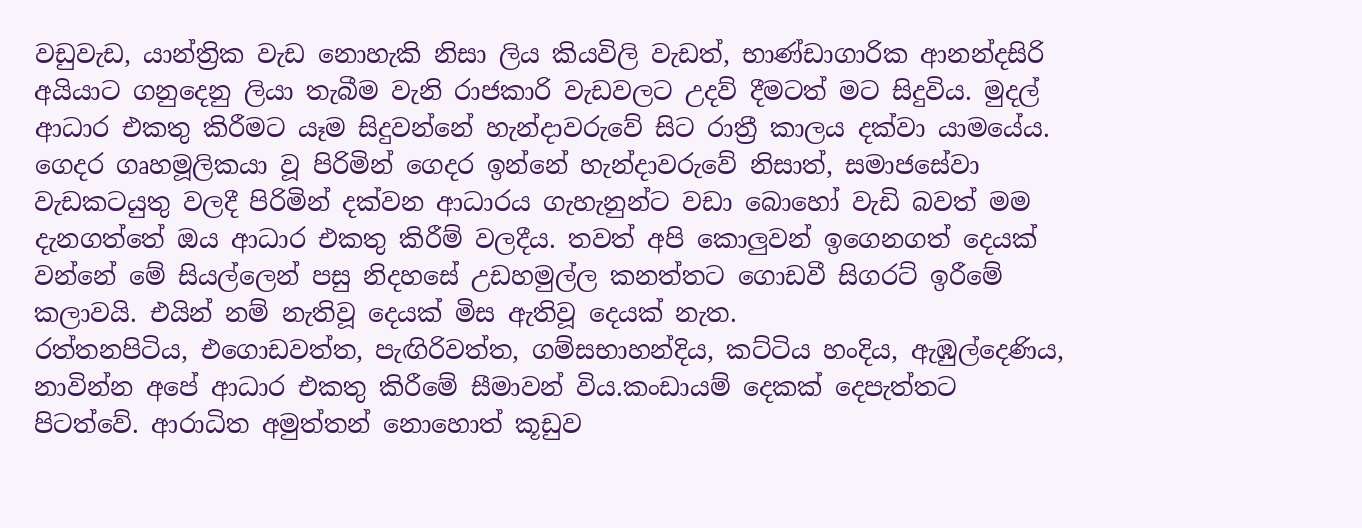වඩුවැඩ, යාන්ත්‍රික වැඩ නොහැකි නිසා ලිය කියවිලි වැඩත්, භාණ්ඩාගාරික ආනන්දසිරි අයියාට ගනුදෙනු ලියා තැබීම වැනි රාජකාරි වැඩවලට උදව් දීමටත් මට සිදුවිය. මුදල් ආධාර එකතු කිරීමට යෑම සිදුවන්නේ හැන්දාවරුවේ සිට රාත්‍රී කාලය දක්වා යාමයේය. ගෙදර ගෘහමූලිකයා වූ පිරිමින් ගෙදර ඉන්නේ හැන්දාවරුවේ නිසාත්, සමාජසේවා වැඩකටයුතු වලදී පිරිමින් දක්වන ආධාරය ගැහැනුන්ට වඩා බොහෝ වැඩි බවත් මම දැනගත්තේ ඔය ආධාර එකතු කිරීම් වලදීය. තවත් අපි කොලුවන් ඉගෙනගත් දෙයක් වන්නේ මේ සියල්ලෙන් පසු නිදහසේ උඩහමුල්ල කනත්තට ගොඩවී සිගරට් ඉරීමේ කලාවයි. එයින් නම් නැතිවූ දෙයක් මිස ඇතිවූ දෙයක් නැත.
රත්තනපිටිය, එගොඩවත්ත, පැඟිරිවත්ත, ගම්සභාහන්දිය, කට්ටිය හංදිය, ඇඹුල්දෙණිය, නාවින්න අපේ ආධාර එකතු කිරීමේ සීමාවන් විය.කංඩායම් දෙකක් දෙපැත්තට පිටත්වේ. ආරාධිත අමුත්තන් නොහොත් කූඩුව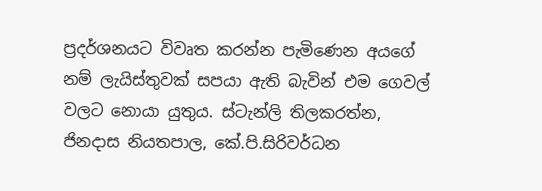ප්‍රදර්ශනයට විවෘත කරන්න පැමිණෙන අයගේ නම් ලැයිස්තුවක් සපයා ඇති බැවින් එම ගෙවල් වලට නොයා යුතුය. ස්ටැන්ලි තිලකරත්න, ජිනදාස නියතපාල, කේ.පි.සිරිවර්ධන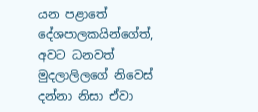යන පළාතේ දේශපාලකයින්ගේත්, අවට ධනවත් මුදලාලිලගේ නිවෙස් දන්නා නිසා ඒවා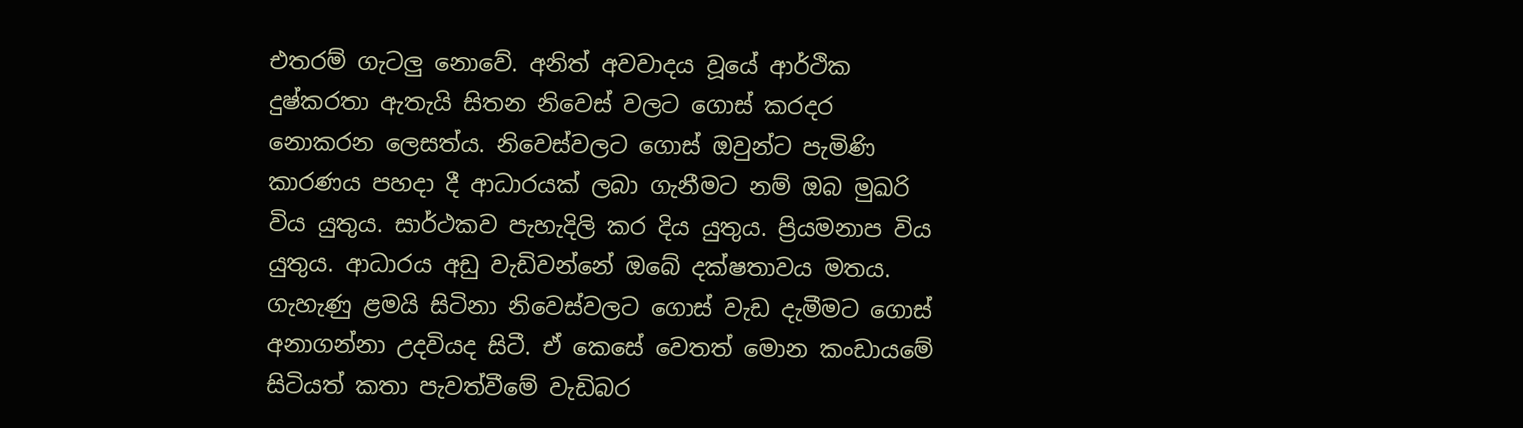එතරම් ගැටලු නොවේ. අනිත් අවවාදය වූයේ ආර්ථික දුෂ්කරතා ඇතැයි සිතන නිවෙස් වලට ගොස් කරදර නොකරන ලෙසත්ය. නිවෙස්වලට ගොස් ඔවුන්ට පැමිණි කාරණය පහදා දී ආධාරයක් ලබා ගැනීමට නම් ඔබ මුඛරි විය යුතුය. සාර්ථකව පැහැදිලි කර දිය යුතුය. ප්‍රියමනාප විය යුතුය. ආධාරය අඩු වැඩිවන්නේ ඔබේ දක්ෂතාවය මතය. ගැහැණු ළමයි සිටිනා නිවෙස්වලට ගොස් වැඩ දැමීමට ගොස් අනාගන්නා උදවියද සිටී. ඒ කෙසේ වෙතත් මොන කංඩායමේ සිටියත් කතා පැවත්වීමේ වැඩිබර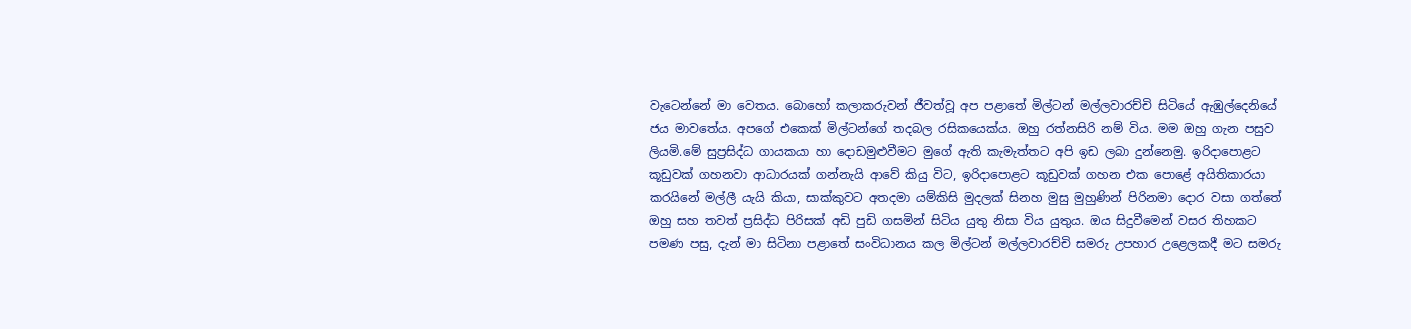වැටෙන්නේ මා වෙතය. බොහෝ කලාකරුවන් ජීවත්වූ අප පළාතේ මිල්ටන් මල්ලවාරච්චි සිටියේ ඇඹුල්දෙනියේ ජය මාවතේය. අපගේ එකෙක් මිල්ටන්ගේ තදබල රසිකයෙක්ය. ඔහු රත්නසිරි නම් විය. මම ඔහු ගැන පසුව ලියමි.මේ සුප්‍රසිද්ධ ගායකයා හා දොඩමුළුවීමට මුගේ ඇති කැමැත්තට අපි ඉඩ ලබා දුන්නෙමු. ඉරිදාපොළට කූඩුවක් ගහනවා ආධාරයක් ගන්නැයි ආවේ කියු විට, ඉරිදාපොළට කූඩුවක් ගහන එක පොළේ අයිතිකාරයා කරයිනේ මල්ලී යැයි කියා, සාක්කුවට අතදමා යම්කිසි මුදලක් සිනහ මුසු මුහුණින් පිරිනමා දොර වසා ගත්තේ ඔහු සහ තවත් ප්‍රසිද්ධ පිරිසක් අඩි පුඩි ගසමින් සිටිය යුතු නිසා විය යුතුය. ඔය සිදුවීමෙන් වසර තිහකට පමණ පසු, දැන් මා සිටිනා පළාතේ සංවිධානය කල මිල්ටන් මල්ලවාරච්චි සමරු උපහාර උළෙලකදී මට සමරු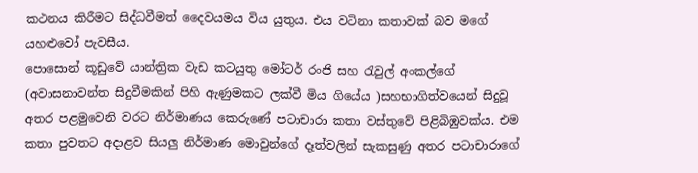කථනය කිරීමට සිද්ධවීමත් දෛවයමය විය යුතුය. එය වටිනා කතාවක් බව මගේ යහළුවෝ පැවසීය.
පොසොන් කූඩුවේ යාන්ත්‍රික වැඩ කටයුතු මෝටර් රංජි සහ රැවුල් අංකල්ගේ (අවාසනාවන්ත සිදුවීමකින් පිහි ඇණුමකට ලක්වී මිය ගියේය )සහභාගිත්වයෙන් සිදුවූ අතර පළමුවෙනි වරට නිර්මාණය කෙරුණේ පටාචාරා කතා වස්තුවේ පිළිබිඹුවක්ය. එම කතා පුවතට අදාළව සියලු නිර්මාණ මොවුන්ගේ දෑත්වලින් සැකසුණු අතර පටාචාරාගේ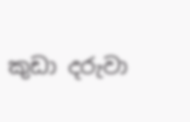කුඩා දරුවා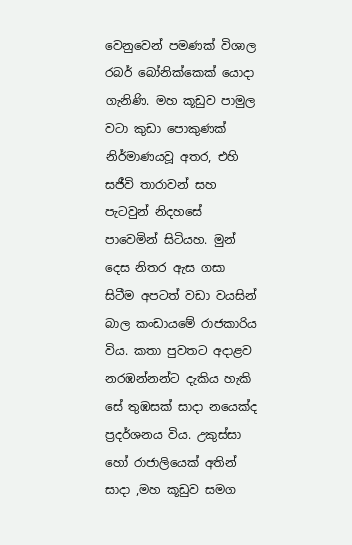වෙනුවෙන් පමණක් විශාල රබර් බෝනික්කෙක් යොදා ගැනිණි. මහ කූඩුව පාමුල වටා කුඩා පොකුණක් නිර්මාණයවූ අතර, එහි සජීවි තාරාවන් සහ පැටවුන් නිදහසේ පාවෙමින් සිටියහ. මුන් දෙස නිතර ඇස ගසා සිටීම අපටත් වඩා වයසින් බාල කංඩායමේ රාජකාරිය විය. කතා පුවතට අදාළව නරඹන්නන්ට දැකිය හැකි සේ තුඹසක් සාදා නයෙක්ද ප්‍රදර්ශනය විය. උකුස්සා හෝ රාජාලියෙක් අතින් සාදා ,මහ කූඩුව සමග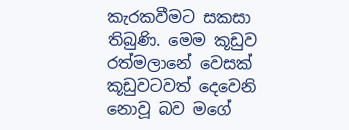කැරකවීමට සකසා තිබුණි. මෙම කූඩුව රත්මලානේ වෙසක් කූඩුවටවත් දෙවෙනි නොවූ බව මගේ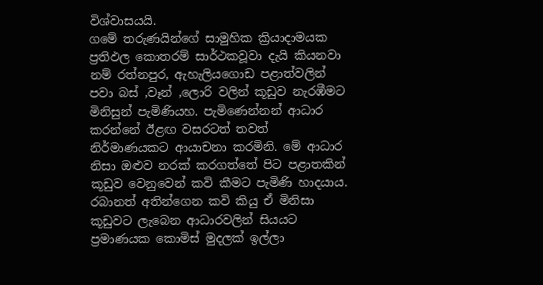විශ්වාසයයි.
ගමේ තරුණයින්ගේ සාමුහික ක්‍රියාදාමයක ප්‍රතිඵල කොතරම් සාර්ථකවූවා දැයි කියනවා නම් රත්නපුර, ඇහැලියගොඩ පළාත්වලින් පවා බස් ,වෑන් ,ලොරි වලින් කූඩුව නැරඹීමට මිනිසුන් පැමිණියහ. පැමිණෙන්නන් ආධාර කරන්නේ ඊළඟ වසරටත් තවත් නිර්මාණයකට ආයාචනා කරමිනි. මේ ආධාර නිසා ඔළුව නරක් කරගත්තේ පිට පළාතකින් කූඩුව වෙනුවෙන් කවි කීමට පැමිණි හාදයාය. රබානත් අතින්ගෙන කවි කියු ඒ මිනිසා කූඩුවට ලැබෙන ආධාරවලින් සියයට ප්‍රමාණයක කොමිස් මුදලක් ඉල්ලා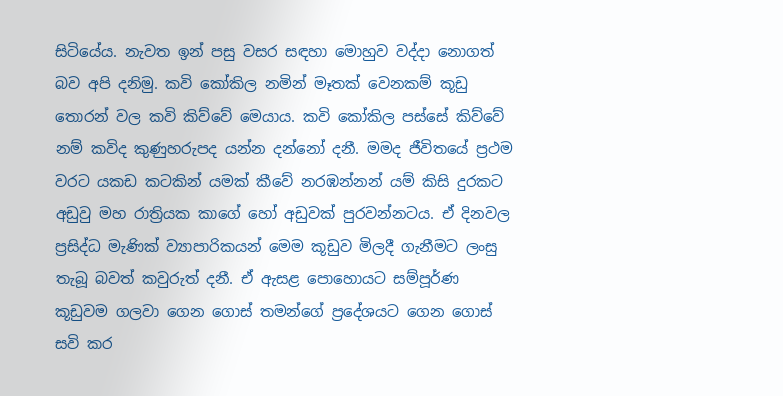සිටියේය. නැවත ඉන් පසු වසර සඳහා මොහුව වද්දා නොගත් බව අපි දනිමු. කවි කෝකිල නමින් මෑතක් වෙනකම් කූඩු තොරන් වල කවි කිව්වේ මෙයාය. කවි කෝකිල පස්සේ කිව්වේ නම් කවිද කුණුහරුපද යන්න දන්නෝ දනී. මමද ජීවිතයේ ප්‍රථම වරට යකඩ කටකින් යමක් කීවේ නරඹන්නන් යම් කිසි දුරකට අඩුවු මහ රාත්‍රියක කාගේ හෝ අඩුවක් පුරවන්නටය. ඒ දිනවල ප්‍රසිද්ධ මැණික් ව්‍යාපාරිකයන් මෙම කූඩුව මිලදී ගැනීමට ලංසු තැබූ බවත් කවුරුත් දනී. ඒ ඇසළ පොහොයට සම්පූර්ණ කූඩුවම ගලවා ගෙන ගොස් තමන්ගේ ප්‍රදේශයට ගෙන ගොස් සවි කර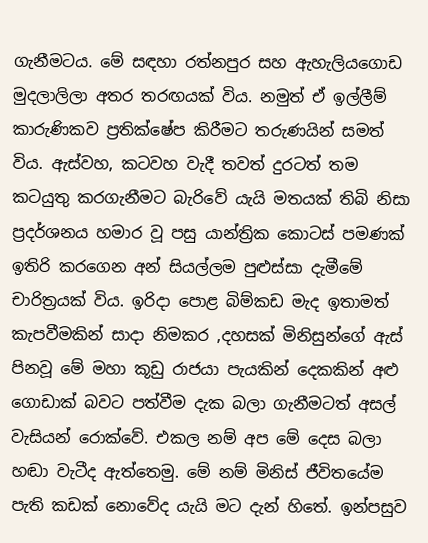ගැනීමටය. මේ සඳහා රත්නපුර සහ ඇහැලියගොඩ මුදලාලිලා අතර තරඟයක් විය. නමුත් ඒ ඉල්ලීම් කාරුණිකව ප්‍රතික්ෂේප කිරීමට තරුණයින් සමත් විය. ඇස්වහ, කටවහ වැදී තවත් දුරටත් තම කටයුතු කරගැනීමට බැරිවේ යැයි මතයක් තිබි නිසා ප්‍රදර්ශනය හමාර වූ පසු යාන්ත්‍රික කොටස් පමණක් ඉතිරි කරගෙන අන් සියල්ලම පුළුස්සා දැමීමේ චාරිත්‍රයක් විය. ඉරිදා පොළ බිම්කඩ මැද ඉතාමත් කැපවීමකින් සාදා නිමකර ,දහසක් මිනිසුන්ගේ ඇස් පිනවූ මේ මහා කූඩු රාජයා පැයකින් දෙකකින් අළු ගොඩාක් බවට පත්වීම දැක බලා ගැනීමටත් අසල් වැසියන් රොක්වේ. එකල නම් අප මේ දෙස බලා හඬා වැටීද ඇත්තෙමු. මේ නම් මිනිස් ජීවිතයේම පැති කඩක් නොවේද යැයි මට දැන් හිතේ. ඉන්පසුව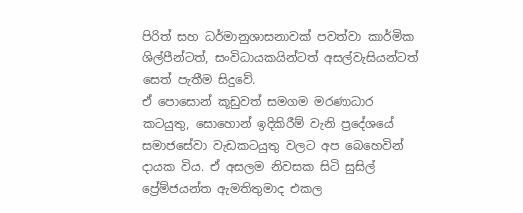පිරිත් සහ ධර්මානුශාසනාවක් පවත්වා කාර්මික ශිල්පීන්ටත්, සංවිධායකයින්ටත් අසල්වැසියන්ටත් සෙත් පැතීම සිදුවේ.
ඒ පොසොන් කූඩුවත් සමගම මරණාධාර කටයුතු, සොහොන් ඉදිකිරීම් වැනි ප්‍රදේශයේ සමාජසේවා වැඩකටයුතු වලට අප බෙහෙවින් දායක විය. ඒ අසලම නිවසක සිටි සුසිල් ප්‍රේම්ජයන්ත ඇමතිතුමාද එකල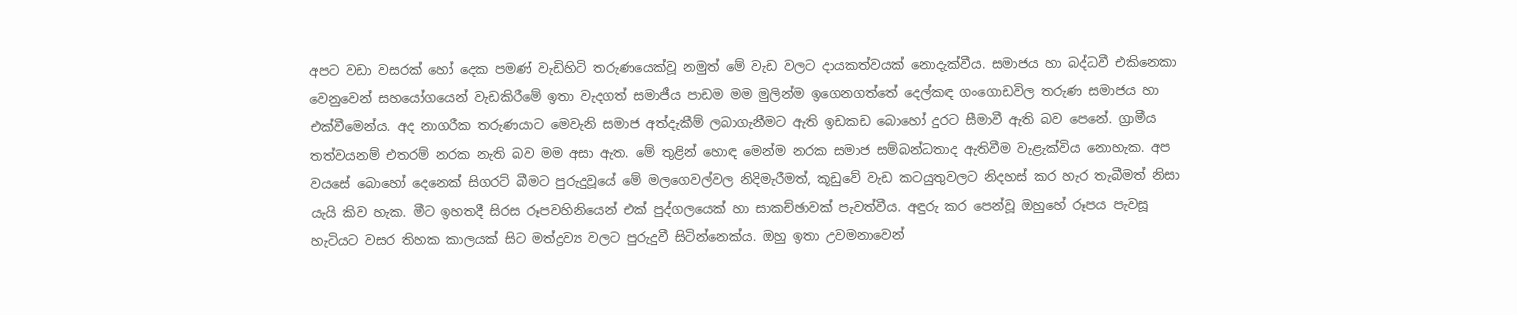අපට වඩා වසරක් හෝ දෙක පමණ් වැඩිහිටි තරුණයෙක්වූ නමුත් මේ වැඩ වලට දායකත්වයක් නොදැක්වීය. සමාජය හා බද්ධවී එකිනෙකා වෙනුවෙන් සහයෝගයෙන් වැඩකිරීමේ ඉතා වැදගත් සමාජීය පාඩම මම මුලින්ම ඉගෙනගත්තේ දෙල්කඳ ගංගොඩවිල තරුණ සමාජය හා එක්වීමෙන්ය. අද නාගරීක තරුණයාට මෙවැනි සමාජ අත්දැකීම් ලබාගැනීමට ඇති ඉඩකඩ බොහෝ දුරට සීමාවී ඇති බව පෙනේ. ග්‍රාමීය තත්වයනම් එතරම් නරක නැති බව මම අසා ඇත. මේ තුළින් හොඳ මෙන්ම නරක සමාජ සම්බන්ධතාද ඇතිවීම වැළැක්විය නොහැක. අප වයසේ බොහෝ දෙනෙක් සිගරට් බීමට පුරුදුවූයේ මේ මලගෙවල්වල නිදිමැරීමත්, කූඩුවේ වැඩ කටයුතුවලට නිදහස් කර හැර තැබීමත් නිසා යැයි කිව හැක. මීට ඉහතදී සිරස රූපවහිනියෙන් එක් පුද්ගලයෙක් හා සාකච්ඡාවක් පැවත්වීය. අඳුරු කර පෙන්වූ ඔහුහේ රූපය පැවසූ හැටියට වසර තිහක කාලයක් සිට මත්ද්‍රව්‍ය වලට පුරුදුවී සිටින්නෙක්ය. ඔහු ඉතා උවමනාවෙන්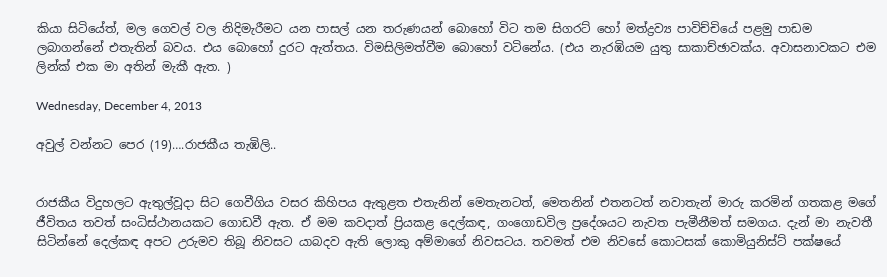කියා සිටියේත්, මල ගෙවල් වල නිදිමැරීමට යන පාසල් යන තරුණයන් බොහෝ විට තම සිගරට් හෝ මත්ද්‍රව්‍ය පාවිච්චියේ පළමු පාඩම ලබාගන්නේ එතැතින් බවය. එය බොහෝ දුරට ඇත්තය. විමසිලිමත්වීම බොහෝ වටිනේය. (එය නැරඹියම යුතු සාකාච්ඡාවක්ය. අවාසනාවකට එම ලින්ක් එක මා අතින් මැකී ඇත. )

Wednesday, December 4, 2013

අවුල් වන්නට පෙර (19)….රාජකීය තැඹිලි..


රාජකීය විදුහලට ඇතුල්වූදා සිට ගෙවීගිය වසර කිහිපය ඇතුළත එතැනින් මෙතැනටත්, මෙතනින් එතනටත් නවාතැන් මාරු කරමින් ගතකළ මගේ ජීවිතය තවත් සංධිස්ථානයකට ගොඩවී ඇත. ඒ මම කවදාත් ප්‍රියකළ දෙල්කඳ, ගංගොඩවිල ප්‍රදේශයට නැවත පැමීනීමත් සමගය. දැන් මා නැවතී සිටින්නේ දෙල්කඳ අපට උරුමව තිබූ නිවසට යාබදව ඇති ලොකු අම්මාගේ නිවසටය. තවමත් එම නිවසේ කොටසක් කොමියුනිස්ට් පක්ෂයේ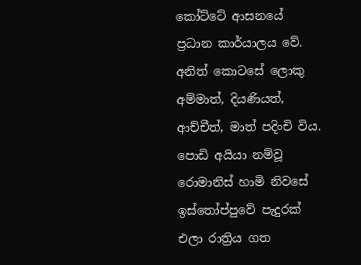කෝට්ටේ ආසනයේ ප්‍රධාන කාර්යාලය වේ. අනිත් කොටසේ ලොකු අම්මාත්, දියණියත්, ආච්චීත්, මාත් පදිංචි විය. පොඩි අයියා නම්වූ රොමානිස් හාමි නිවසේ ඉස්තෝප්පුවේ පැදුරක් එලා රාත්‍රිය ගත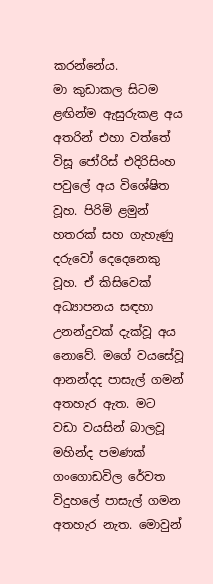කරන්නේය.
මා කුඩාකල සිටම ළඟින්ම ඇසුරුකළ අය අතරින් එහා වත්තේ විසූ ජෝරිස් එදිරිසිංහ පවුලේ අය විශේෂිත වූහ. පිරිමි ළමුන් හතරක් සහ ගැහැණු දරුවෝ දෙදෙනෙකු වූහ. ඒ කිසිවෙක් අධ්‍යාපනය සඳහා උනන්දුවක් දැක්වූ අය නොවේ. මගේ වයසේවූ ආනන්දද පාසැල් ගමන් අතහැර ඇත. මට වඩා වයසින් බාලවූ මහින්ද පමණක් ගංගොඩවිල රේවත විදුහලේ පාසැල් ගමන අතහැර නැත. මොවුන්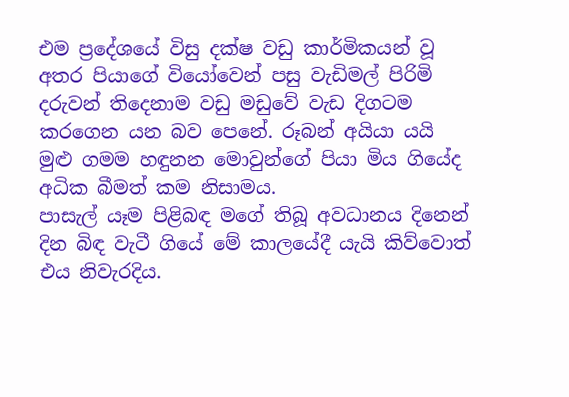එම ප්‍රදේශයේ විසු දක්ෂ වඩු කාර්මිකයන් වූ අතර පියාගේ වියෝවෙන් පසු වැඩිමල් පිරිමි දරුවන් තිදෙනාම වඩු මඩුවේ වැඩ දිගටම කරගෙන යන බව පෙනේ. රූබන් අයියා යයි මුළු ගමම හඳුනන මොවුන්ගේ පියා මිය ගියේද අධික බීමත් කම නිසාමය.
පාසැල් යෑම පිළිබඳ මගේ තිබූ අවධානය දිනෙන් දින බිඳ වැටී ගියේ මේ කාලයේදී යැයි කිව්වොත් එය නිවැරදිය.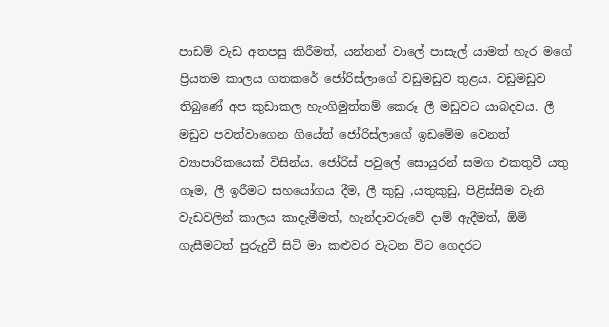පාඩම් වැඩ අතපසු කිරීමත්, යන්නන් වාලේ පාසැල් යාමත් හැර මගේ ප්‍රියතම කාලය ගතකරේ ජෝරිස්ලාගේ වඩුමඩුව තුළය. වඩුමඩුව තිබුණේ අප කුඩාකල හැංගිමුත්තම් කෙරූ ලී මඩුවට යාබදවය. ලී මඩුව පවත්වාගෙන ගියේත් ජෝරිස්ලාගේ ඉඩමේම වෙනත් ව්‍යාපාරිකයෙක් විසින්ය. ජෝරිස් පවුලේ සොයුරන් සමග එකතුවී යතු ගෑම, ලී ඉරීමට සහයෝගය දීම, ලී කුඩු ,යතුකුඩු, පිළිස්සීම වැනි වැඩවලින් කාලය කාදැමීමත්, හැන්දාවරුවේ දාම් ඇදීමත්, ඕමි ගැසීමටත් පුරුදුවී සිටි මා කළුවර වැටන විට ගෙදරට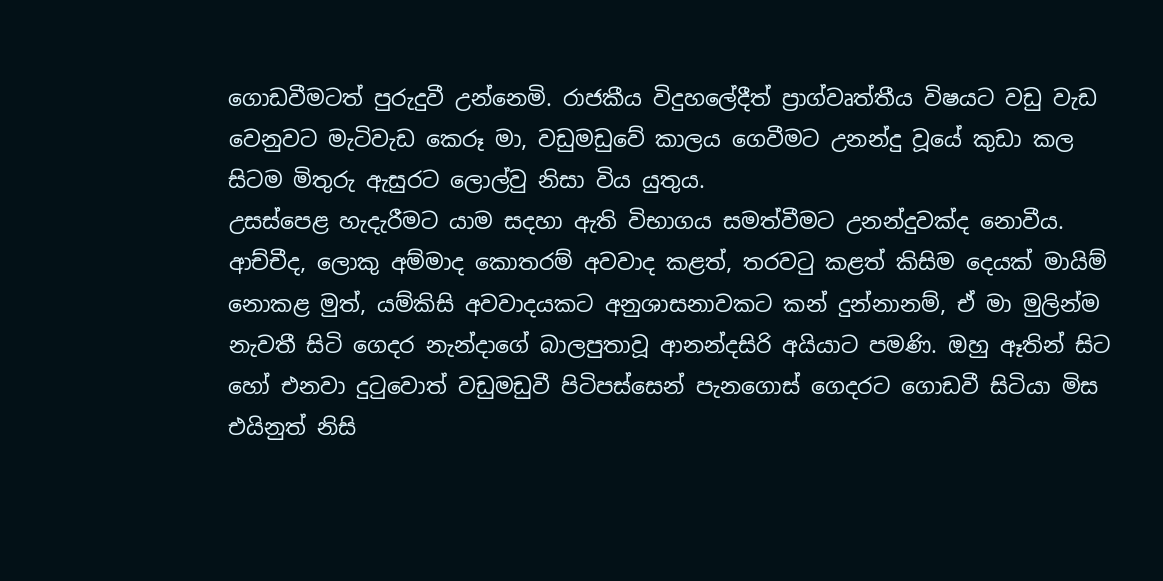ගොඩවීමටත් පුරුදුවී උන්නෙමි. රාජකීය විදුහලේදීත් ප්‍රාග්වෘත්තීය විෂයට වඩු වැඩ වෙනුවට මැටිවැඩ කෙරූ මා, වඩුමඩුවේ කාලය ගෙවීමට උනන්දු වූයේ කුඩා කල සිටම මිතුරු ඇසුරට ලොල්වු නිසා විය යුතුය.
උසස්පෙළ හැදැරීමට යාම සදහා ඇති විභාගය සමත්වීමට උනන්දුවක්ද නොවීය. ආච්චීද, ලොකු අම්මාද කොතරම් අවවාද කළත්, තරවටු කළත් කිසිම දෙයක් මායිම් නොකළ මුත්, යම්කිසි අවවාදයකට අනුශාසනාවකට කන් දුන්නානම්, ඒ මා මුලින්ම නැවතී සිටි ගෙදර නැන්දාගේ බාලපුතාවූ ආනන්දසිරි අයියාට පමණි. ඔහු ඈතින් සිට හෝ එනවා දුටුවොත් වඩුමඩුවී පිටිපස්සෙන් පැනගොස් ගෙදරට ගොඩවී සිටියා මිස එයිනුත් නිසි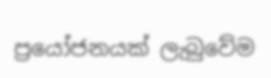ප්‍රයෝජනයක් ලැබුවේම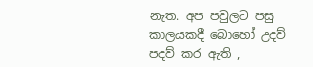නැත. අප පවුලට පසු කාලයකදී බොහෝ උදව් පදව් කර ඇති ,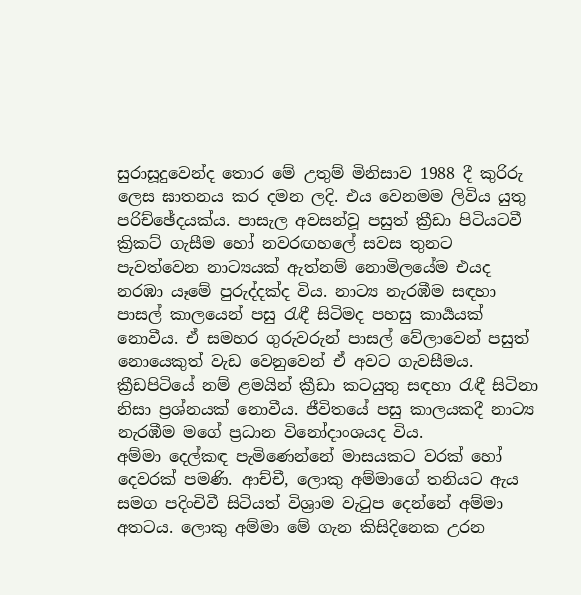සුරාසූදුවෙන්ද තොර මේ උතුම් මිනිසාව 1988 දී කුරිරු ලෙස ඝාතනය කර දමන ලදි. එය වෙනමම ලිවිය යුතු පරිච්ඡේදයක්ය. පාසැල අවසන්වූ පසුත් ක්‍රීඩා පිටියටවී ක්‍රිකට් ගැසීම හෝ නවරඟහලේ සවස තුනට පැවත්වෙන නාට්‍යයක් ඇත්නම් නොමිලයේම එයද නරඹා යෑමේ පුරුද්දක්ද විය. නාට්‍ය නැරඹීම සඳහා පාසල් කාලයෙන් පසු රැඳී සිටිමද පහසු කාර්‍යයක් නොවීය. ඒ සමහර ගුරුවරුන් පාසල් වේලාවෙන් පසුත් නොයෙකුත් වැඩ වෙනුවෙන් ඒ අවට ගැවසීමය. ක්‍රීඩපිටියේ නම් ළමයින් ක්‍රීඩා කටයුතු සඳහා රැඳී සිටිනා නිසා ප්‍රශ්නයක් නොවීය. ජීවිතයේ පසු කාලයකදී නාට්‍ය නැරඹීම මගේ ප්‍රධාන විනෝදාංශයද විය.
අම්මා දෙල්කඳ පැමිණෙන්නේ මාසයකට වරක් හෝ දෙවරක් පමණි. ආච්චී, ලොකු අම්මාගේ තනියට ඇය සමග පදිංචිවී සිටියත් විශ්‍රාම වැටුප දෙන්නේ අම්මා අතටය. ලොකු අම්මා මේ ගැන කිසිදිනෙක උරන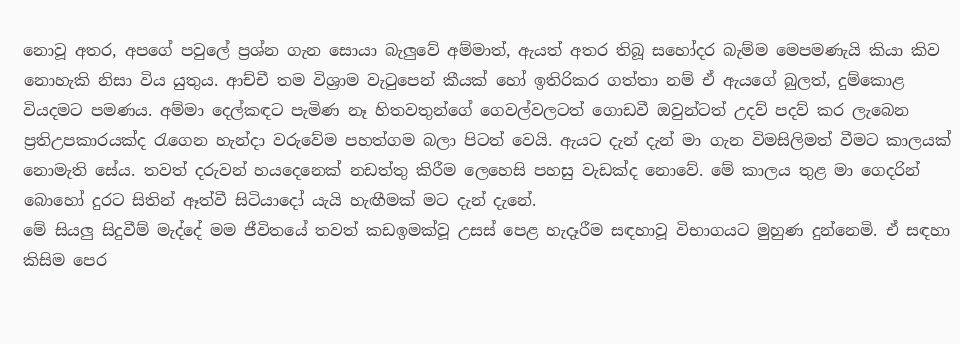නොවූ අතර, අපගේ පවුලේ ප්‍රශ්න ගැන සොයා බැලුවේ අම්මාත්, ඇයත් අතර තිබූ සහෝදර බැම්ම මෙපමණැයි කියා කිව නොහැකි නිසා විය යුතුය. ආච්චී තම විශ්‍රාම වැටුපෙන් කීයක් හෝ ඉතිරිකර ගත්තා නම් ඒ ඇයගේ බුලත්, දුම්කොළ වියදමට පමණය. අම්මා දෙල්කඳට පැමිණ නෑ හිතවතුන්ගේ ගෙවල්වලටත් ගොඩවී ඔවුන්ටත් උදව් පදව් කර ලැබෙන ප්‍රතිඋපකාරයක්ද රැගෙන හැන්දා වරුවේම පහත්ගම බලා පිටත් වෙයි. ඇයට දැන් දැන් මා ගැන විමසිලිමත් වීමට කාලයක් නොමැති සේය. තවත් දරුවන් හයදෙනෙක් නඩත්තු කිරීම ලෙහෙසි පහසු වැඩක්ද නොවේ. මේ කාලය තුළ මා ගෙදරින් බොහෝ දුරට සිතින් ඈත්වී සිටියාදෝ යැයි හැඟීමක් මට දැන් දැනේ.
මේ සියලු සිදුවීම් මැද්දේ මම ජීවිතයේ තවත් කඩඉමක්වූ උසස් පෙළ හැදෑරීම සඳහාවූ විභාගයට මුහුණ දුන්නෙමි. ඒ සඳහා කිසිම පෙර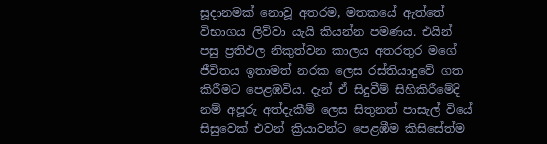සූදානමක් නොවූ අතරම, මතකයේ ඇත්තේ විභාගය ලිව්වා යැයි කියන්න පමණය. එයින් පසු ප්‍රතිඵල නිකුත්වන කාලය අතරතුර මගේ ජීවිතය ඉතාමත් නරක ලෙස රස්තියාදුවේ ගත කිරීමට පෙළඹවිය. දැන් ඒ සිදුවීම් සිහිකිරීමේදි නම් අපූරු අත්දැකීම් ලෙස සිතුනත් පාසැල් වියේ සිසුවෙක් එවන් ක්‍රියාවන්ට පෙළඹීම කිසිසේත්ම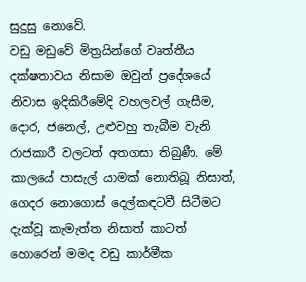සුදුසු නොවේ.
වඩු මඩුවේ මිත්‍රයින්ගේ වෘත්තීය දක්ෂතාවය නිසාම ඔවුන් ප්‍රදේශයේ නිවාස ඉදිකිරීමේදි වහලවල් ගැසීම, දොර, ජනෙල්, උළුවහු තැබීම වැනි රාජකාරී වලටත් අතගසා තිබුණී. මේ කාලයේ පාසැල් යාමක් නොතිබූ නිසාත්, ගෙදර නොගොස් දෙල්කඳටවී සිටීමට දැක්වූ කැමැත්ත නිසාත් කාටත් හොරෙන් මමද වඩු කාර්මීක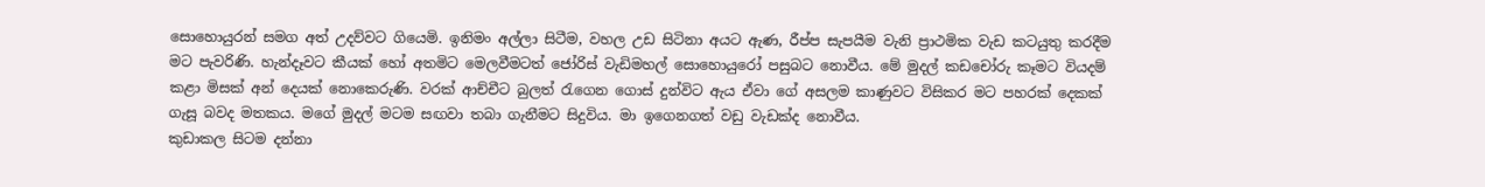සොහොයුරන් සමග අත් උදව්වට ගියෙමි. ඉනිමං අල්ලා සිටීම, වහල උඩ සිටිනා අයට ඇණ, රීප්ප සැපයීම වැනි ප්‍රාථමික වැඩ කටයුතු කරදීම මට පැවරිණි. හැන්දෑවට කීයක් හෝ අතමිට මෙලවීමටත් ජෝරිස් වැඩිමහල් සොහොයුරෝ පසුබට නොවීය. මේ මුදල් කඩචෝරු කෑමට වියදම් කළා මිසක් අන් දෙයක් නොකෙරුණි. වරක් ආච්චීට බුලත් රැගෙන ගොස් දුන්විට ඇය ඒවා ගේ අසලම කාණුවට විසිකර මට පහරක් දෙකක් ගැසූ බවද මතකය. මගේ මුදල් මටම සඟවා තබා ගැනීමට සිදුවිය. මා ඉගෙනගත් වඩු වැඩක්ද නොවීය.
කුඩාකල සිටම දන්නා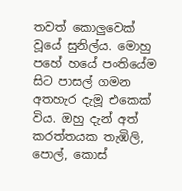තවත් කොලුවෙක් වූයේ සුනිල්ය. මොහු පහේ හයේ පංතියේම සිට පාසල් ගමන අතහැර දැමූ එකෙක් විය. ඔහු දැන් අත් කරත්තයක තැඹිලි, පොල්, කොස්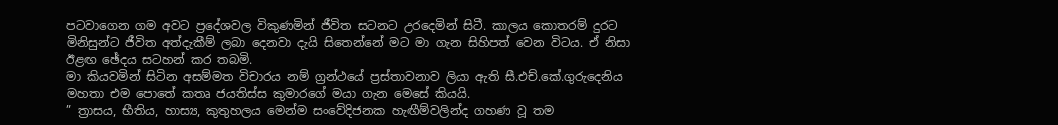පටවාගෙන ගම අවට ප්‍රදේශවල විකුණමින් ජීවිත සටනට උරදෙමින් සිටී. කාලය කොතරම් දුරට මිනිසුන්ට ජීවිත අත්දැකීම් ලබා දෙනවා දැයි සිතෙන්නේ මට මා ගැන සිහිපත් වෙන විටය. ඒ නිසා ඊළඟ ඡේදය සටහන් කර තබමි.
මා කියවමින් සිටින අසම්මත විචාරය නම් ග්‍රන්ථයේ ප්‍රස්තාවනාව ලියා ඇති සී.එච්.කේ.ගුරුදෙනිය මහතා එම පොතේ කතෘ ජයතිස්ස කුමාරගේ මයා ගැන මෙසේ කියයි.
” ත්‍රාසය, භීතිය, හාස්‍ය, කුතුහලය මෙන්ම සංවේදිජනක හැඟීම්වලින්ද ගහණ වූ තම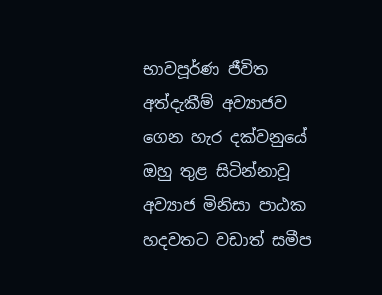භාවපූර්ණ ජීවිත අත්දැකීම් අව්‍යාජව ගෙන හැර දක්වනුයේ ඔහු තුළ සිටින්නාවූ අව්‍යාජ මිනිසා පාඨක හදවතට වඩාත් සමීප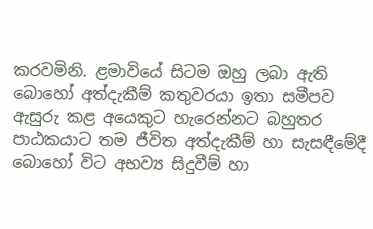කරවමිනි. ළමාවියේ සිටම ඔහු ලබා ඇති බොහෝ අත්දැකීම් කතුවරයා ඉතා සමීපව ඇසුරු කළ අයෙකුට හැරෙන්නට බහුතර පාඨකයාට තම ජීවිත අත්දැකීම් හා සැසඳීමේදී බොහෝ විට අභව්‍ය සිදුවීම් හා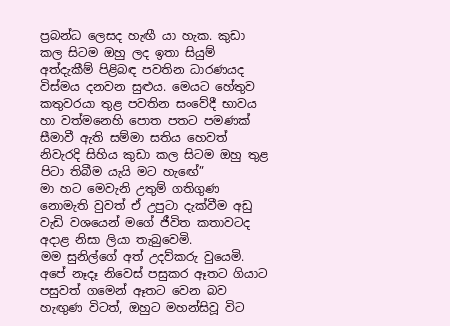ප්‍රබන්ධ ලෙසද හැඟී යා හැක. කුඩා කල සිටම ඔහු ලද ඉතා සියුම් අත්දැකීම් පිළිබඳ පවතින ධාරණයද විස්මය දනවන සුළුය. මෙයට හේතුව කතුවරයා තුළ පවතින සංවේදී භාවය හා වත්මනෙහි පොත පතට පමණක් සීමාවී ඇති සම්මා සතිය හෙවත් නිවැරදි සිහිය කුඩා කල සිටම ඔහු තුළ පිටා තිබීම යැයි මට හැඟේ”
මා හට මෙවැනි උතුම් ගතිගුණ නොමැති වුවත් ඒ උපුටා දැක්වීම අඩු වැඩි වශයෙන් මගේ ජීවිත කතාවටද අදාළ නිසා ලියා තැබුවෙමි.
මම සුනිල්ගේ අත් උදව්කරු වුයෙමි. අපේ නෑදෑ නිවෙස් පසුකර ඈතට ගියාට පසුවත් ගමෙන් ඈතට වෙන බව හැඟුණ විටත්, ඔහුට මහන්සිවූ විට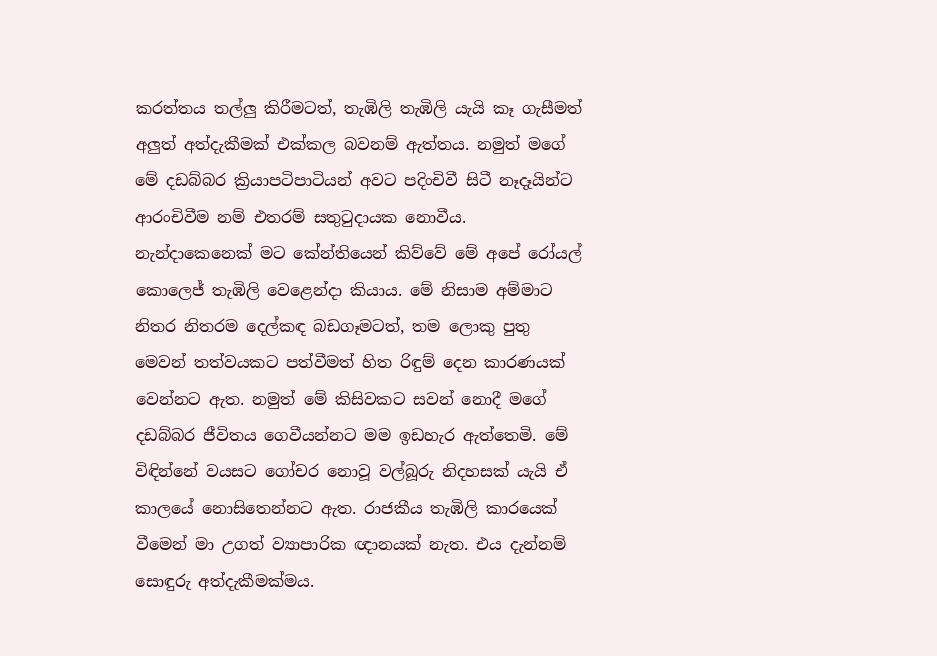කරත්තය තල්ලු කිරීමටත්, තැඹිලි තැඹිලි යැයි කෑ ගැසීමත් අලුත් අත්දැකීමක් එක්කල බවනම් ඇත්තය. නමුත් මගේ මේ දඩබ්බර ක්‍රියාපටිපාටියන් අවට පදිංචිවී සිටී නෑදෑයින්ට ආරංචිවීම නම් එතරම් සතුටුදායක නොවීය. නැන්දාකෙනෙක් මට කේන්තියෙන් කිව්වේ මේ අපේ රෝයල් කොලෙජ් තැඹිලි වෙළෙන්දා කියාය. මේ නිසාම අම්මාට නිතර නිතරම දෙල්කඳ බඩගෑමටත්, තම ලොකු පුතු මෙවන් තත්වයකට පත්වීමත් හිත රිඳුම් දෙන කාරණයක් වෙන්නට ඇත. නමුත් මේ කිසිවකට සවන් නොදී මගේ දඩබ්බර ජීවිතය ගෙවීයන්නට මම ඉඩහැර ඇත්තෙමි. මේ විඳින්නේ වයසට ගෝචර නොවූ වල්බූරු නිදහසක් යැයි ඒ කාලයේ නොසිතෙන්නට ඇත. රාජකීය තැඹිලි කාරයෙක් වීමෙන් මා උගත් ව්‍යාපාරික ඥානයක් නැත. එය දැන්නම් සොඳුරු අත්දැකීමක්මය.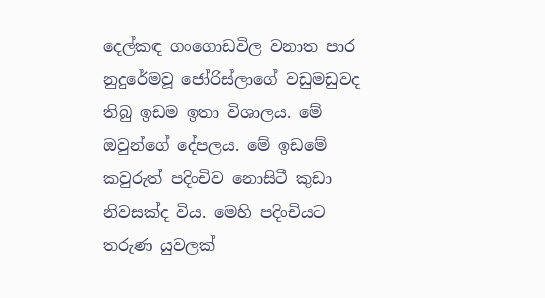දෙල්කඳ ගංගොඩවිල වනාත පාර නුදුරේමවූ ජෝරිස්ලාගේ වඩුමඩුවද තිබු ඉඩම ඉතා විශාලය. මේ ඔවුන්ගේ දේපලය. මේ ඉඩමේ කවුරුත් පදිංචිව නොසිටී කුඩා නිවසක්ද විය. මෙහි පදිංචියට තරුණ යුවලක්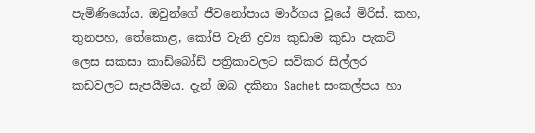පැමිණියෝය. ඔවුන්ගේ ජීවනෝපාය මාර්ගය වූයේ මිරිස්. කහ, තුනපහ, තේකොළ, කෝපි වැනි ද්‍රව්‍ය කුඩාම කුඩා පැකට් ලෙස සකසා කාඩ්බෝඩ් පත්‍රිකාවලට සවිකර සිල්ලර කඩවලට සැපයීමය. දැන් ඔබ දකිනා Sachet සංකල්පය හා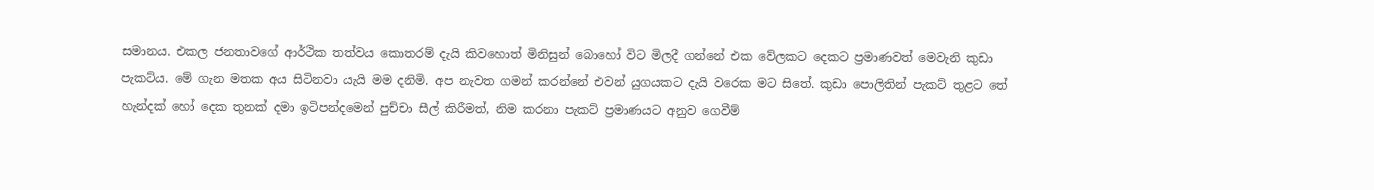සමානය. එකල ජනතාවගේ ආර්ථික තත්වය කොතරම් දැයි කිවහොත් මිනිසුන් බොහෝ විට මිලදී ගන්නේ එක වේලකට දෙකට ප්‍රමාණවත් මෙවැනි කුඩා පැකට්ය. මේ ගැන මතක අය සිටිනවා යැයි මම දනිමි. අප නැවත ගමන් කරන්නේ එවන් යුගයකට දැයි වරෙක මට සිතේ. කුඩා පොලිතින් පැකට් තුළට තේ හැන්දක් හෝ දෙක තුනක් දමා ඉටිපන්දමෙන් පුච්චා සීල් කිරීමත්, නිම කරනා පැකට් ප්‍රමාණයට අනුව ගෙවීම්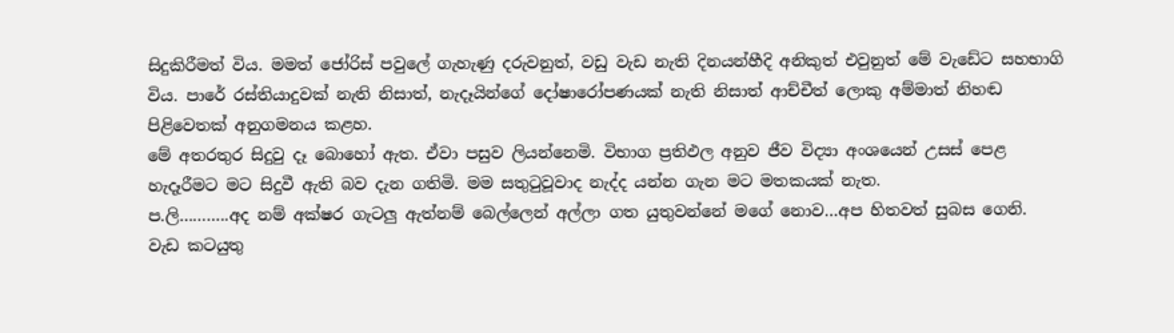සිදුකිරීමත් විය. මමත් ජෝරිස් පවුලේ ගැහැණු දරුවනුත්, වඩු වැඩ නැති දිනයන්හීදි අනිකුත් එවුනුත් මේ වැඩේට සහභාගි විය. පාරේ රස්තියාදුවක් නැති නිසාත්, නැදෑයින්ගේ දෝෂාරෝපණයක් නැති නිසාත් ආච්චීත් ලොකු අම්මාත් නිහඬ පිළිවෙතක් අනුගමනය කළහ.
මේ අතරතුර සිදුවු දෑ බොහෝ ඇත. ඒවා පසුව ලියන්නෙමි. විභාග ප්‍රතිඵල අනුව ජීව විද්‍යා අංශයෙන් උසස් පෙළ හැදෑරීමට මට සිදුවී ඇති බව දැන ගතිමි. මම සතුටුවූවාද නැද්ද යන්න ගැන මට මතකයක් නැත.
ප.ලි………..අද නම් අක්ෂර ගැටලු ඇත්නම් බෙල්ලෙන් අල්ලා ගත යුතුවන්නේ මගේ නොව…අප හිතවත් සුබස ගෙනි.
වැඩ කටයුතු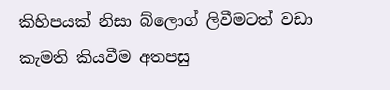කිහිපයක් නිසා බ්ලොග් ලිවීමටත් වඩා කැමති කියවීම අතපසු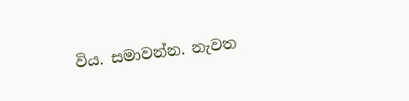විය. සමාවන්න. නැවත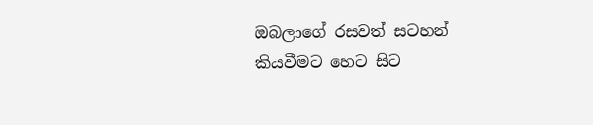ඔබලාගේ රසවත් සටහන් කියවීමට හෙට සිට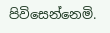පිවිසෙන්නෙමි.